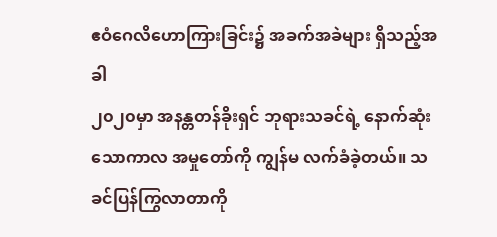ဧဝံဂေလိဟောကြားခြင်း၌ အခက်အခဲများ ရှိသည့်အခါ
၂၀၂၀မှာ အနန္တတန်ခိုးရှင် ဘုရားသခင်ရဲ့ နောက်ဆုံးသောကာလ အမှုတော်ကို ကျွန်မ လက်ခံခဲ့တယ်။ သခင်ပြန်ကြွလာတာကို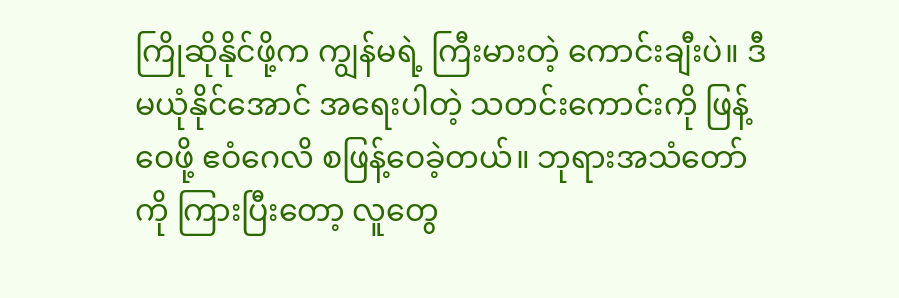ကြိုဆိုနိုင်ဖို့က ကျွန်မရဲ့ ကြီးမားတဲ့ ကောင်းချီးပဲ။ ဒီမယုံနိုင်အောင် အရေးပါတဲ့ သတင်းကောင်းကို ဖြန့်ဝေဖို့ ဧဝံဂေလိ စဖြန့်ဝေခဲ့တယ်။ ဘုရားအသံတော်ကို ကြားပြီးတော့ လူတွေ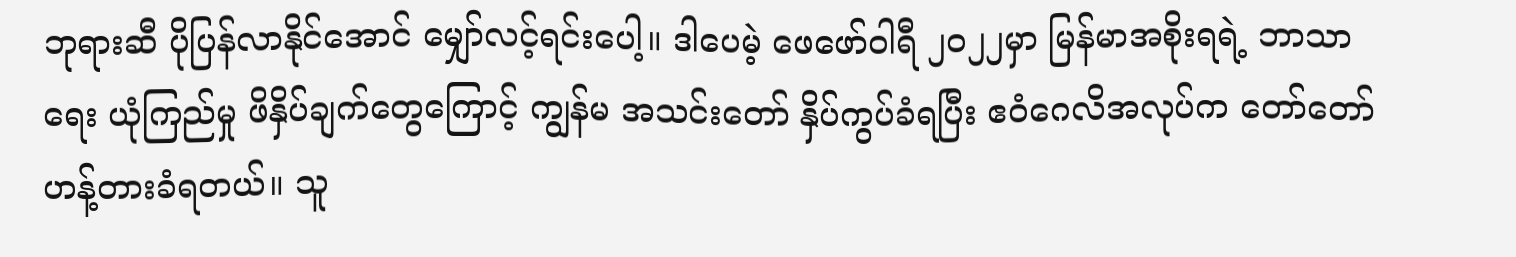ဘုရားဆီ ပိုပြန်လာနိုင်အောင် မျှော်လင့်ရင်းပေါ့။ ဒါပေမဲ့ ဖေဖော်ဝါရီ ၂၀၂၂မှာ မြန်မာအစိုးရရဲ့ ဘာသာရေး ယုံကြည်မှု ဖိနှိပ်ချက်တွေကြောင့် ကျွန်မ အသင်းတော် နှိပ်ကွပ်ခံရပြီး ဧဝံဂေလိအလုပ်က တော်တော် ဟန့်တားခံရတယ်။ သူ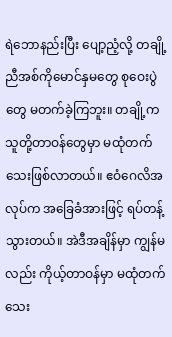ရဲဘောနည်းပြီး ပျော့ညံ့လို့ တချို့ ညီအစ်ကိုမောင်နှမတွေ စုဝေးပွဲတွေ မတက်ခဲ့ကြဘူး။ တချို့က သူတို့တာဝန်တွေမှာ မထုံတက်သေးဖြစ်လာတယ်။ ဧဝံဂေလိအလုပ်က အခြေခံအားဖြင့် ရပ်တန့်သွားတယ်။ အဲဒီအချိန်မှာ ကျွန်မလည်း ကိုယ့်တာဝန်မှာ မထုံတက်သေး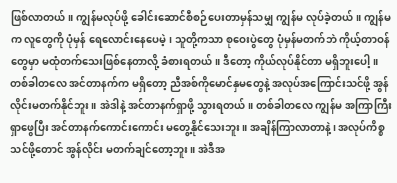ဖြစ်လာတယ်။ ကျွန်မလုပ်ဖို့ ခေါင်းဆောင်စီစဉ်ပေးတာမှန်သမျှ ကျွန်မ လုပ်ခဲ့တယ်။ ကျွန်မက လူတွေကို ပုံမှန် ရေလောင်းနေပေမဲ့၊ သူတို့ကသာ စုဝေးပွဲတွေ ပုံမှန်မတက်ဘဲ ကိုယ့်တာဝန်တွေမှာ မထုံတက်သေးဖြစ်နေတာလို့ ခံစားရတယ်။ ဒီတော့ ကိုယ်လုပ်နိုင်တာ မရှိဘူးပေါ့။ တစ်ခါတလေ အင်တာနက်က မရှိတော့ ညီအစ်ကိုမောင်နှမတွေနဲ့ အလုပ်အကြောင်းသင်ဖို့ အွန်လိုင်းမတက်နိုင်ဘူး။ အဲဒါနဲ့ အင်တာနက်ရှာဖို့ သွားရတယ်။ တစ်ခါတလေ ကျွန်မ အကြာကြီး ရှာဖွေပြီး အင်တာနက်ကောင်းကောင်း မတွေ့နိုင်သေးဘူး။ အချိန်ကြာလာတာနဲ့၊ အလုပ်ကိစ္စသင်ဖို့တောင် အွန်လိုင်း မတက်ချင်တော့ဘူး။ အဲဒီအ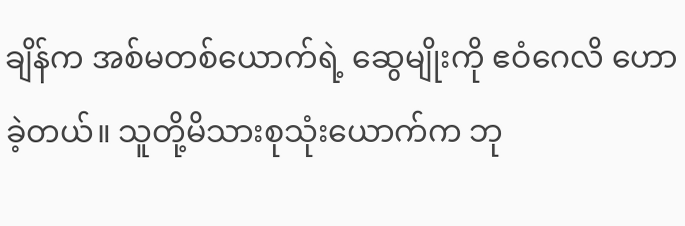ချိန်က အစ်မတစ်ယောက်ရဲ့ ဆွေမျိုးကို ဧဝံဂေလိ ဟောခဲ့တယ်။ သူတို့မိသားစုသုံးယောက်က ဘု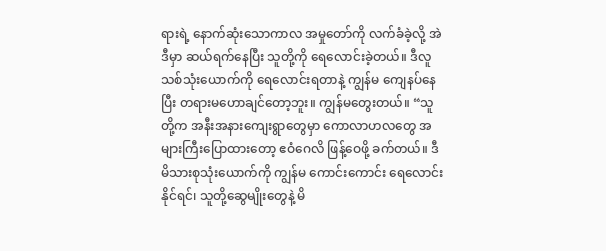ရားရဲ့ နောက်ဆုံးသောကာလ အမှုတော်ကို လက်ခံခဲ့လို့ အဲဒီမှာ ဆယ်ရက်နေပြီး သူတို့ကို ရေလောင်းခဲ့တယ်။ ဒီလူသစ်သုံးယောက်ကို ရေလောင်းရတာနဲ့ ကျွန်မ ကျေနပ်နေပြီး တရားမဟောချင်တော့ဘူး။ ကျွန်မတွေးတယ်။ “သူတို့က အနီးအနားကျေးရွာတွေမှာ ကောလာဟလတွေ အများကြီးပြောထားတော့ ဧဝံဂေလိ ဖြန့်ဝေဖို့ ခက်တယ်။ ဒီမိသားစုသုံးယောက်ကို ကျွန်မ ကောင်းကောင်း ရေလောင်းနိုင်ရင်၊ သူတို့ဆွေမျိုးတွေနဲ့ မိ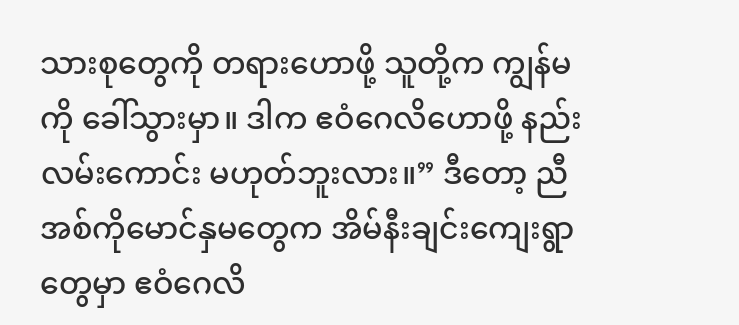သားစုတွေကို တရားဟောဖို့ သူတို့က ကျွန်မကို ခေါ်သွားမှာ။ ဒါက ဧဝံဂေလိဟောဖို့ နည်းလမ်းကောင်း မဟုတ်ဘူးလား။” ဒီတော့ ညီအစ်ကိုမောင်နှမတွေက အိမ်နီးချင်းကျေးရွာတွေမှာ ဧဝံဂေလိ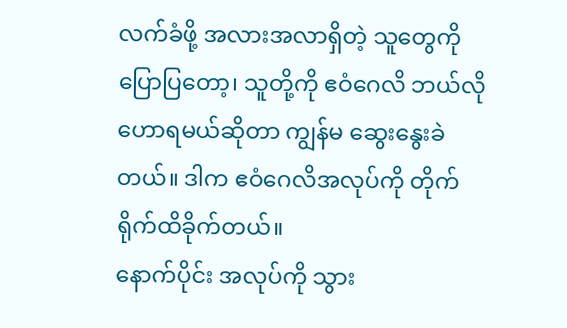လက်ခံဖို့ အလားအလာရှိတဲ့ သူတွေကို ပြောပြတော့၊ သူတို့ကို ဧဝံဂေလိ ဘယ်လိုဟောရမယ်ဆိုတာ ကျွန်မ ဆွေးနွေးခဲတယ်။ ဒါက ဧဝံဂေလိအလုပ်ကို တိုက်ရိုက်ထိခိုက်တယ်။
နောက်ပိုင်း အလုပ်ကို သွား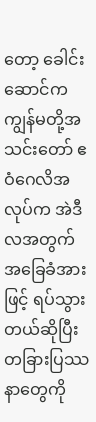တော့ ခေါင်းဆောင်က ကျွန်မတို့အသင်းတော် ဧဝံဂေလိအလုပ်က အဲဒီလအတွက် အခြေခံအားဖြင့် ရပ်သွားတယ်ဆိုပြီး တခြားပြဿနာတွေကို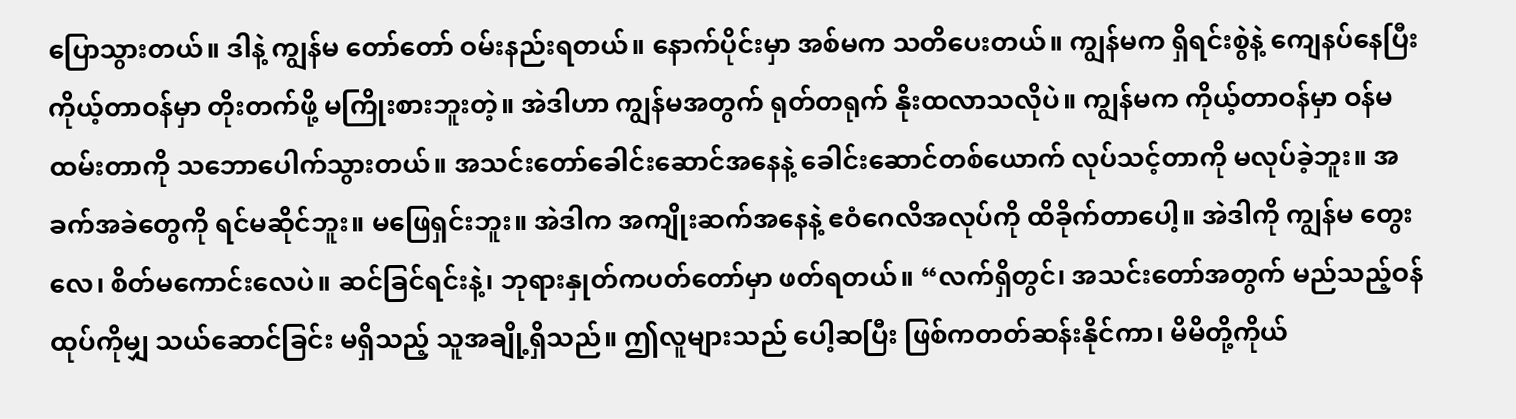ပြောသွားတယ်။ ဒါနဲ့ ကျွန်မ တော်တော် ဝမ်းနည်းရတယ်။ နောက်ပိုင်းမှာ အစ်မက သတိပေးတယ်။ ကျွန်မက ရှိရင်းစွဲနဲ့ ကျေနပ်နေပြီး ကိုယ့်တာဝန်မှာ တိုးတက်ဖို့ မကြိုးစားဘူးတဲ့။ အဲဒါဟာ ကျွန်မအတွက် ရုတ်တရုက် နိုးထလာသလိုပဲ။ ကျွန်မက ကိုယ့်တာဝန်မှာ ဝန်မထမ်းတာကို သဘောပေါက်သွားတယ်။ အသင်းတော်ခေါင်းဆောင်အနေနဲ့ ခေါင်းဆောင်တစ်ယောက် လုပ်သင့်တာကို မလုပ်ခဲ့ဘူး။ အခက်အခဲတွေကို ရင်မဆိုင်ဘူး။ မဖြေရှင်းဘူး။ အဲဒါက အကျိုးဆက်အနေနဲ့ ဧဝံဂေလိအလုပ်ကို ထိခိုက်တာပေါ့။ အဲဒါကို ကျွန်မ တွေးလေ၊ စိတ်မကောင်းလေပဲ။ ဆင်ခြင်ရင်းနဲ့၊ ဘုရားနှုတ်ကပတ်တော်မှာ ဖတ်ရတယ်။ “လက်ရှိတွင်၊ အသင်းတော်အတွက် မည်သည့်ဝန်ထုပ်ကိုမျှ သယ်ဆောင်ခြင်း မရှိသည့် သူအချို့ရှိသည်။ ဤလူများသည် ပေါ့ဆပြီး ဖြစ်ကတတ်ဆန်းနိုင်ကာ၊ မိမိတို့ကိုယ်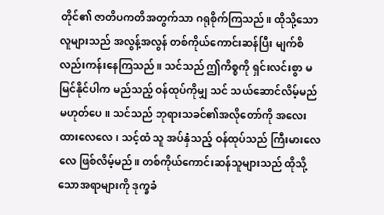တိုင်၏ ဇာတိပကတိအတွက်သာ ဂရုစိုက်ကြသည်။ ထိုသို့သောလူများသည် အလွန့်အလွန် တစ်ကိုယ်ကောင်းဆန်ပြီး မျက်စိလည်းကန်းနေကြသည်။ သင်သည် ဤကိစ္စကို ရှင်းလင်းစွာ မမြင်နိုင်ပါက မည်သည့် ဝန်ထုပ်ကိုမျှ သင် သယ်ဆောင်လိမ့်မည် မဟုတ်ပေ။ သင်သည် ဘုရားသခင်၏အလိုတော်ကို အလေးထားလေလေ၊ သင့်ထံ သူ အပ်နှံသည့် ဝန်ထုပ်သည် ကြီးမားလေလေ ဖြစ်လိမ့်မည်။ တစ်ကိုယ်ကောင်းဆန်သူများသည် ထိုသို့သောအရာများကို ဒုက္ခခံ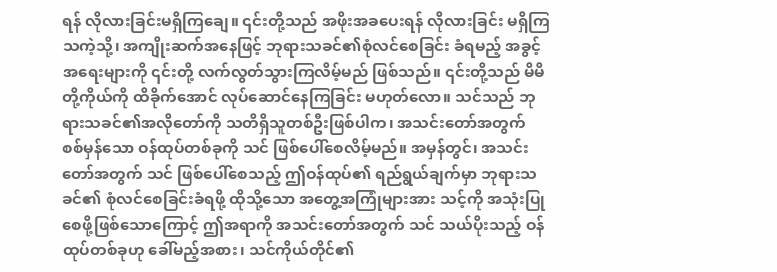ရန် လိုလားခြင်းမရှိကြချေ။ ၎င်းတို့သည် အဖိုးအခပေးရန် လိုလားခြင်း မရှိကြသကဲ့သို့၊ အကျိုးဆက်အနေဖြင့် ဘုရားသခင်၏စုံလင်စေခြင်း ခံရမည့် အခွင့်အရေးများကို ၎င်းတို့ လက်လွတ်သွားကြလိမ့်မည် ဖြစ်သည်။ ၎င်းတို့သည် မိမိတို့ကိုယ်ကို ထိခိုက်အောင် လုပ်ဆောင်နေကြခြင်း မဟုတ်လော။ သင်သည် ဘုရားသခင်၏အလိုတော်ကို သတိရှိသူတစ်ဦးဖြစ်ပါက၊ အသင်းတော်အတွက် စစ်မှန်သော ဝန်ထုပ်တစ်ခုကို သင် ဖြစ်ပေါ်စေလိမ့်မည်။ အမှန်တွင်၊ အသင်းတော်အတွက် သင် ဖြစ်ပေါ်စေသည့် ဤဝန်ထုပ်၏ ရည်ရွယ်ချက်မှာ ဘုရားသခင်၏ စုံလင်စေခြင်းခံရဖို့ ထိုသို့သော အတွေ့အကြုံများအား သင့်ကို အသုံးပြုစေဖို့ဖြစ်သောကြောင့် ဤအရာကို အသင်းတော်အတွက် သင် သယ်ပိုးသည့် ဝန်ထုပ်တစ်ခုဟု ခေါ်မည့်အစား၊ သင်ကိုယ်တိုင်၏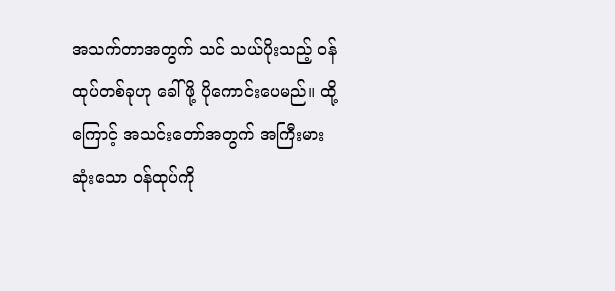အသက်တာအတွက် သင် သယ်ပိုးသည့် ဝန်ထုပ်တစ်ခုဟု ခေါ်ဖို့ ပိုကောင်းပေမည်။ ထို့ကြောင့် အသင်းတော်အတွက် အကြီးမားဆုံးသော ဝန်ထုပ်ကို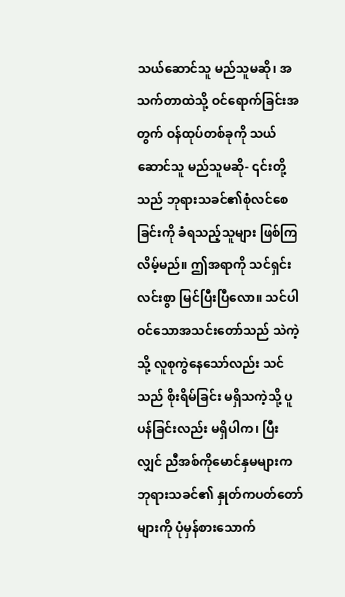သယ်ဆောင်သူ မည်သူမဆို၊ အသက်တာထဲသို့ ဝင်ရောက်ခြင်းအတွက် ဝန်ထုပ်တစ်ခုကို သယ်ဆောင်သူ မည်သူမဆို- ၎င်းတို့သည် ဘုရားသခင်၏စုံလင်စေခြင်းကို ခံရသည့်သူများ ဖြစ်ကြလိမ့်မည်။ ဤအရာကို သင်ရှင်းလင်းစွာ မြင်ပြီးပြီလော။ သင်ပါဝင်သောအသင်းတော်သည် သဲကဲ့သို့ လူစုကွဲနေသော်လည်း သင်သည် စိုးရိမ်ခြင်း မရှိသကဲ့သို့ ပူပန်ခြင်းလည်း မရှိပါက၊ ပြီးလျှင် ညီအစ်ကိုမောင်နှမများက ဘုရားသခင်၏ နှုတ်ကပတ်တော်များကို ပုံမှန်စားသောက်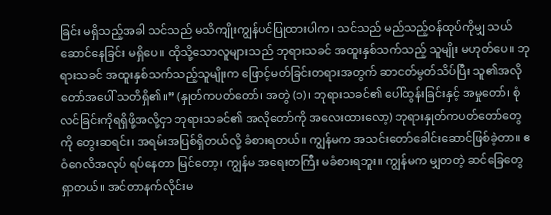ခြင်း မရှိသည့်အခါ သင်သည် မသိကျိုးကျွန်ပင်ပြုထားပါက၊ သင်သည် မည်သည့်ဝန်ထုပ်ကိုမျှ သယ်ဆောင်နေခြင်း မရှိပေ။ ထိုသို့သောလူများသည် ဘုရားသခင် အထူးနှစ်သက်သည့် သူမျိုး မဟုတ်ပေ။ ဘုရားသခင် အထူးနှစ်သက်သည့်သူမျိုးက ဖြောင့်မတ်ခြင်းတရားအတွက် ဆာငတ်မွတ်သိပ်ပြီး သူ၏အလိုတော်အပေါ် သတိရှိ၏။” (နှုတ်ကပတ်တော်၊ အတွဲ (၁)၊ ဘုရားသခင်၏ ပေါ်ထွန်းခြင်းနှင့် အမှုတော်၊ စုံလင်ခြင်းကိုရရှိဖို့အလို့ငှာ ဘုရားသခင်၏ အလိုတော်ကို အလေးထားလော့) ဘုရားနှုတ်ကပတ်တော်တွေကို တွေးဆရင်း၊ အရမ်းအပြစ်ရှိတယ်လို့ ခံစားရတယ်။ ကျွန်မက အသင်းတော်ခေါင်းဆောင်ဖြစ်ခဲ့တာ။ ဧဝံဂေလိအလုပ် ရပ်နေတာ မြင်တော့၊ ကျွန်မ အရေးတကြီး မခံစားရဘူး။ ကျွန်မက မျှတတဲ့ ဆင်ခြေတွေရှာတယ်။ အင်တာနက်လိုင်းမ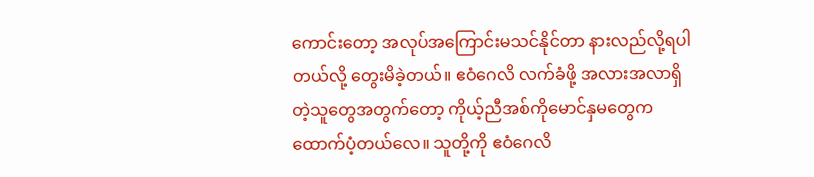ကောင်းတော့ အလုပ်အကြောင်းမသင်နိုင်တာ နားလည်လို့ရပါတယ်လို့ တွေးမိခဲ့တယ်။ ဧဝံဂေလိ လက်ခံဖို့ အလားအလာရှိတဲ့သူတွေအတွက်တော့ ကိုယ့်ညီအစ်ကိုမောင်နှမတွေက ထောက်ပံ့တယ်လေ။ သူတို့ကို ဧဝံဂေလိ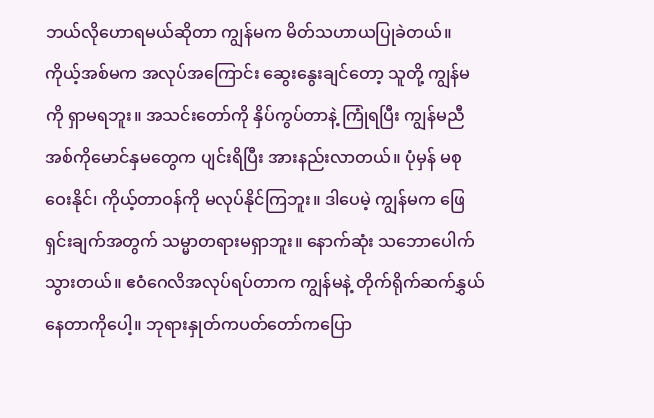ဘယ်လိုဟောရမယ်ဆိုတာ ကျွန်မက မိတ်သဟာယပြုခဲတယ်။ ကိုယ့်အစ်မက အလုပ်အကြောင်း ဆွေးနွေးချင်တော့ သူတို့ ကျွန်မကို ရှာမရဘူး။ အသင်းတော်ကို နှိပ်ကွပ်တာနဲ့ ကြုံရပြီး ကျွန်မညီအစ်ကိုမောင်နှမတွေက ပျင်းရိပြီး အားနည်းလာတယ်။ ပုံမှန် မစုဝေးနိုင်၊ ကိုယ့်တာဝန်ကို မလုပ်နိုင်ကြဘူး။ ဒါပေမဲ့ ကျွန်မက ဖြေရှင်းချက်အတွက် သမ္မာတရားမရှာဘူး။ နောက်ဆုံး သဘောပေါက်သွားတယ်။ ဧဝံဂေလိအလုပ်ရပ်တာက ကျွန်မနဲ့ တိုက်ရိုက်ဆက်နွှယ်နေတာကိုပေါ့။ ဘုရားနှုတ်ကပတ်တော်ကပြော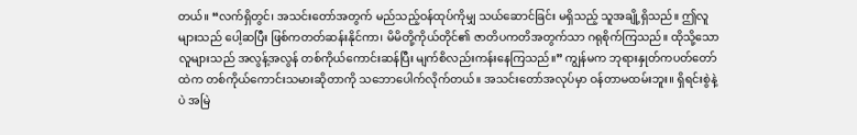တယ်။ “လက်ရှိတွင်၊ အသင်းတော်အတွက် မည်သည့်ဝန်ထုပ်ကိုမျှ သယ်ဆောင်ခြင်း မရှိသည့် သူအချို့ရှိသည်။ ဤလူများသည် ပေါ့ဆပြီး ဖြစ်ကတတ်ဆန်းနိုင်ကာ၊ မိမိတို့ကိုယ်တိုင်၏ ဇာတိပကတိအတွက်သာ ဂရုစိုက်ကြသည်။ ထိုသို့သောလူများသည် အလွန့်အလွန် တစ်ကိုယ်ကောင်းဆန်ပြီး မျက်စိလည်းကန်းနေကြသည်။” ကျွန်မက ဘုရားနှုတ်ကပတ်တော်ထဲက တစ်ကိုယ်ကောင်းသမားဆိုတာကို သဘောပေါက်လိုက်တယ်။ အသင်းတော်အလုပ်မှာ ဝန်တာမထမ်းဘူး။ ရှိရင်းစွဲနဲ့ပဲ အမြဲ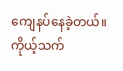ကျေနပ်နေခဲ့တယ်။ ကိုယ့်သက်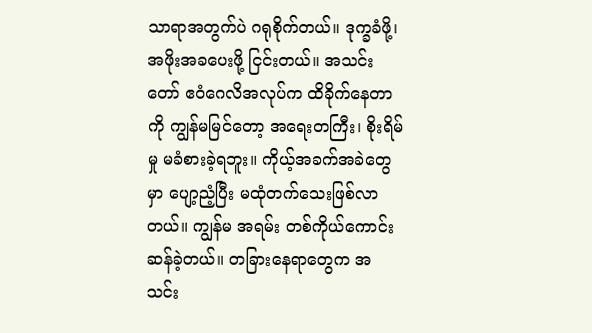သာရာအတွက်ပဲ ဂရုစိုက်တယ်။ ဒုက္ခခံဖို့၊ အဖိုးအခပေးဖို့ ငြင်းတယ်။ အသင်းတော် ဧဝံဂေလိအလုပ်က ထိခိုက်နေတာကို ကျွန်မမြင်တော့ အရေးတကြီး၊ စိုးရိမ်မှု မခံစားခဲ့ရဘူး။ ကိုယ့်အခက်အခဲတွေမှာ ပျော့ညံ့ပြီး မထုံတက်သေးဖြစ်လာတယ်။ ကျွန်မ အရမ်း တစ်ကိုယ်ကောင်းဆန်ခဲ့တယ်။ တခြားနေရာတွေက အသင်း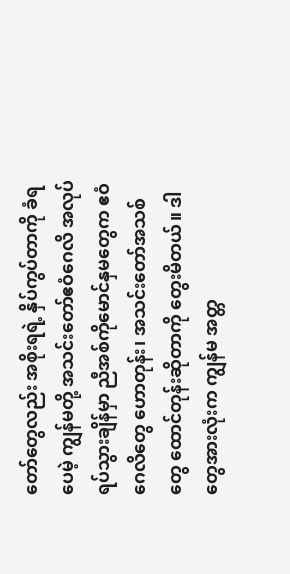တော်တွေလည်း အစိုးရရဲ့ နှိပ်ကွပ်တာကို ခံရပေမဲ့ ကျွန်မတို့ အသင်းတော်ဧဝံဂေလိ အလုပ်ရပ်သွားချိန်မှာ ညီအစ်ကိုမောင်နှမတွေက ဧဝံဂေလိတွေ ဟောတုန်း၊ အသင်းတော်အသစ်တွေ ထောင်တုန်းဆိုတာကို တွေးမိတယ်။ ဒါတွေအားလုံးက ကျွန်မ အတ္တ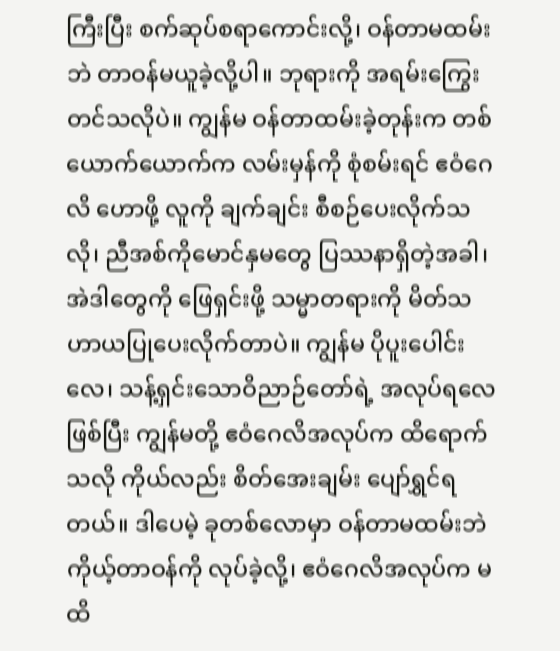ကြီးပြီး စက်ဆုပ်စရာကောင်းလို့၊ ဝန်တာမထမ်းဘဲ တာဝန်မယူခဲ့လို့ပါ။ ဘုရားကို အရမ်းကြွေးတင်သလိုပဲ။ ကျွန်မ ဝန်တာထမ်းခဲ့တုန်းက တစ်ယောက်ယောက်က လမ်းမှန်ကို စုံစမ်းရင် ဧဝံဂေလိ ဟောဖို့ လူကို ချက်ချင်း စီစဉ်ပေးလိုက်သလို၊ ညီအစ်ကိုမောင်နှမတွေ ပြဿနာရှိတဲ့အခါ၊ အဲဒါတွေကို ဖြေရှင်းဖို့ သမ္မာတရားကို မိတ်သဟာယပြုပေးလိုက်တာပဲ။ ကျွန်မ ပိုပူးပေါင်းလေ၊ သန့်ရှင်းသောဝိညာဉ်တော်ရဲ့ အလုပ်ရလေဖြစ်ပြီး ကျွန်မတို့ ဧဝံဂေလိအလုပ်က ထိရောက်သလို ကိုယ်လည်း စိတ်အေးချမ်း ပျော်ရွှင်ရတယ်။ ဒါပေမဲ့ ခုတစ်လောမှာ ဝန်တာမထမ်းဘဲ ကိုယ့်တာဝန်ကို လုပ်ခဲ့လို့၊ ဧဝံဂေလိအလုပ်က မထိ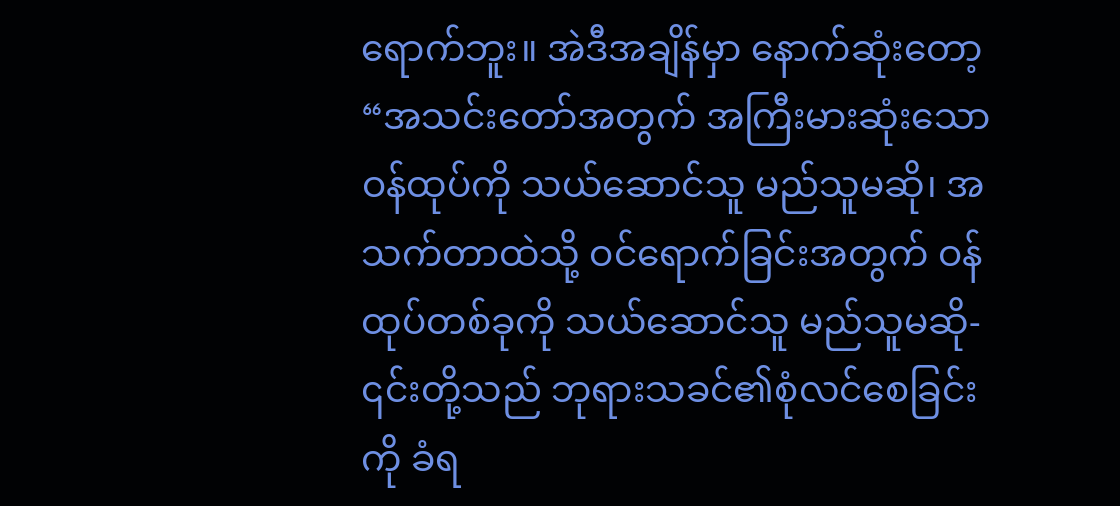ရောက်ဘူး။ အဲဒီအချိန်မှာ နောက်ဆုံးတော့ “အသင်းတော်အတွက် အကြီးမားဆုံးသော ဝန်ထုပ်ကို သယ်ဆောင်သူ မည်သူမဆို၊ အသက်တာထဲသို့ ဝင်ရောက်ခြင်းအတွက် ဝန်ထုပ်တစ်ခုကို သယ်ဆောင်သူ မည်သူမဆို- ၎င်းတို့သည် ဘုရားသခင်၏စုံလင်စေခြင်းကို ခံရ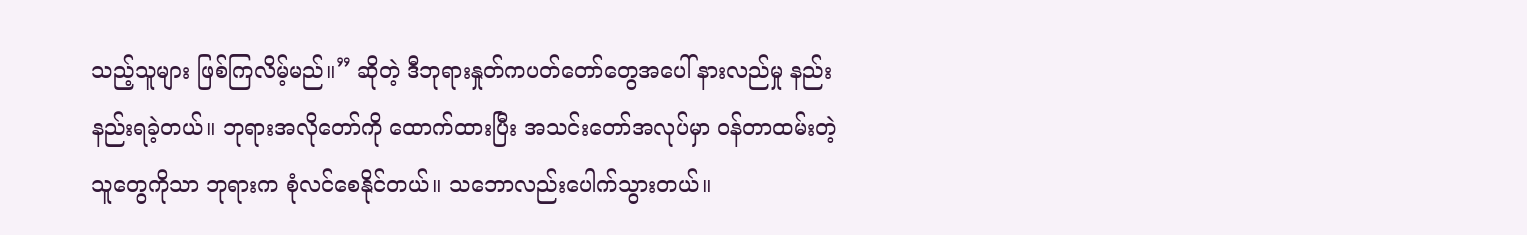သည့်သူများ ဖြစ်ကြလိမ့်မည်။” ဆိုတဲ့ ဒီဘုရားနှုတ်ကပတ်တော်တွေအပေါ် နားလည်မှု နည်းနည်းရခဲ့တယ်။ ဘုရားအလိုတော်ကို ထောက်ထားပြီး အသင်းတော်အလုပ်မှာ ဝန်တာထမ်းတဲ့သူတွေကိုသာ ဘုရားက စုံလင်စေနိုင်တယ်။ သဘောလည်းပေါက်သွားတယ်။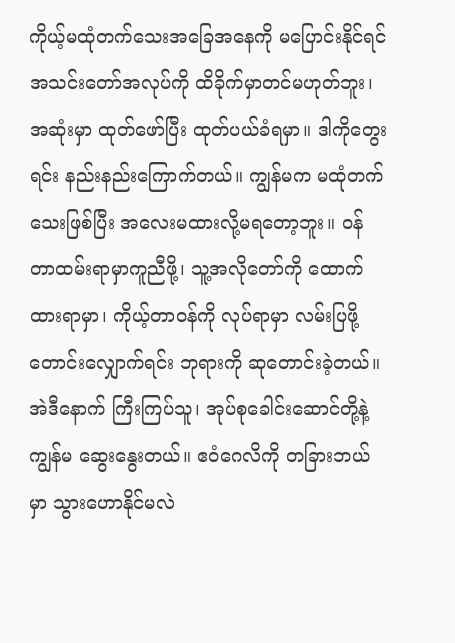ကိုယ့်မထုံတက်သေးအခြေအနေကို မပြောင်းနိုင်ရင် အသင်းတော်အလုပ်ကို ထိခိုက်မှာတင်မဟုတ်ဘူး၊ အဆုံးမှာ ထုတ်ဖော်ပြီး ထုတ်ပယ်ခံရမှာ။ ဒါကိုတွေးရင်း နည်းနည်းကြောက်တယ်။ ကျွန်မက မထုံတက်သေးဖြစ်ပြီး အလေးမထားလို့မရတော့ဘူး။ ဝန်တာထမ်းရာမှာကူညီဖို့၊ သူ့အလိုတော်ကို ထောက်ထားရာမှာ၊ ကိုယ့်တာဝန်ကို လုပ်ရာမှာ လမ်းပြဖို့ တောင်းလျှောက်ရင်း ဘုရားကို ဆုတောင်းခဲ့တယ်။
အဲဒီနောက် ကြီးကြပ်သူ၊ အုပ်စုခေါင်းဆောင်တို့နဲ့ ကျွန်မ ဆွေးနွေးတယ်။ ဧဝံဂေလိကို တခြားဘယ်မှာ သွားဟောနိုင်မလဲ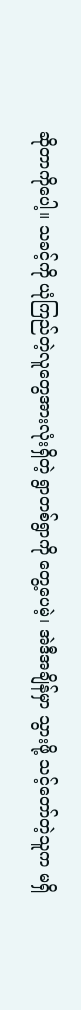ဆိုတာကိုပေါ့။ သခင့်ကို ယုံကြည်တဲ့လူတွေအားလုံးရှိတဲ့ ရွာတစ်ရွာကို တွေ့ပေမဲ့၊ အဲဒီအချိန်မှာ သွားဖို့ သင့်တော်တဲ့သူက မရှိ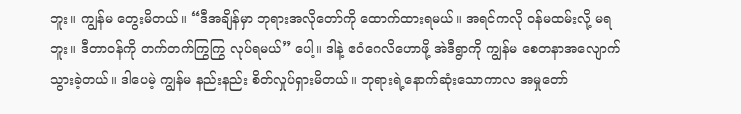ဘူး။ ကျွန်မ တွေးမိတယ်။ “ဒီအချိန်မှာ ဘုရားအလိုတော်ကို ထောက်ထားရမယ်။ အရင်ကလို ဝန်မထမ်းလို့ မရဘူး။ ဒီတာဝန်ကို တက်တက်ကြွကြွ လုပ်ရမယ်” ပေါ့။ ဒါနဲ့ ဧဝံဂေလိဟောဖို့ အဲဒီရွာကို ကျွန်မ စေတနာအလျောက်သွားခဲ့တယ်။ ဒါပေမဲ့ ကျွန်မ နည်းနည်း စိတ်လှုပ်ရှားမိတယ်။ ဘုရားရဲ့နောက်ဆုံးသောကာလ အမှုတော်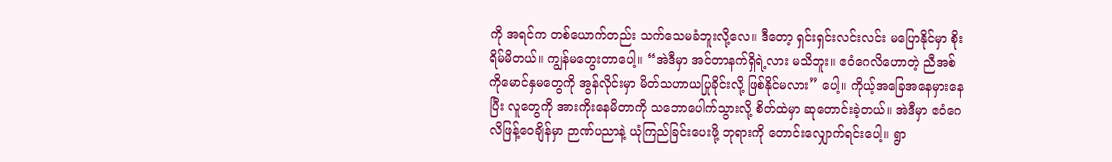ကို အရင်က တစ်ယောက်တည်း သက်သေမခံဘူးလို့လေ။ ဒီတော့ ရှင်းရှင်းလင်းလင်း မပြောနိုင်မှာ စိုးရိမ်မိတယ်။ ကျွန်မတွေးတာပေါ့။ “အဲဒီမှာ အင်တာနက်ရှိရဲ့လား မသိဘူး။ ဧဝံဂေလိဟောတဲ့ ညီအစ်ကိုမောင်နှမတွေကို အွန်လိုင်းမှာ မိတ်သဟာယပြုခိုင်းလို့ ဖြစ်နိုင်မလား” ပေါ့။ ကိုယ့်အခြေအနေမှားနေပြီး လူတွေကို အားကိုးနေမိတာကို သဘောပေါက်သွားလို့ စိတ်ထဲမှာ ဆုတောင်းခဲ့တယ်။ အဲဒီမှာ ဧဝံဂေလိဖြန့်ဝေချိန်မှာ ဉာဏ်ပညာနဲ့ ယုံကြည်ခြင်းပေးဖို့ ဘုရားကို တောင်းလျှောက်ရင်းပေါ့။ ရွာ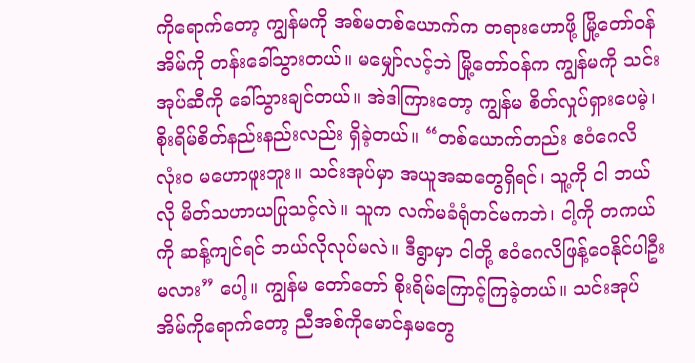ကိုရောက်တော့ ကျွန်မကို အစ်မတစ်ယောက်က တရားဟောဖို့ မြို့တော်ဝန်အိမ်ကို တန်းခေါ်သွားတယ်။ မမျှော်လင့်ဘဲ မြို့တော်ဝန်က ကျွန်မကို သင်းအုပ်ဆီကို ခေါ်သွားချင်တယ်။ အဲဒါကြားတော့ ကျွန်မ စိတ်လှုပ်ရှားပေမဲ့၊ စိုးရိမ်စိတ်နည်းနည်းလည်း ရှိခဲ့တယ်။ “တစ်ယောက်တည်း ဧဝံဂေလိ လုံးဝ မဟောဖူးဘူး။ သင်းအုပ်မှာ အယူအဆတွေရှိရင်၊ သူ့ကို ငါ ဘယ်လို မိတ်သဟာယပြုသင့်လဲ။ သူက လက်မခံရုံတင်မကဘဲ၊ ငါ့ကို တကယ်ကို ဆန့်ကျင်ရင် ဘယ်လိုလုပ်မလဲ။ ဒီရွာမှာ ငါတို့ ဧဝံဂေလိဖြန့်ဝေနိုင်ပါဦးမလား” ပေါ့။ ကျွန်မ တော်တော် စိုးရိမ်ကြောင့်ကြခဲ့တယ်။ သင်းအုပ်အိမ်ကိုရောက်တော့ ညီအစ်ကိုမောင်နှမတွေ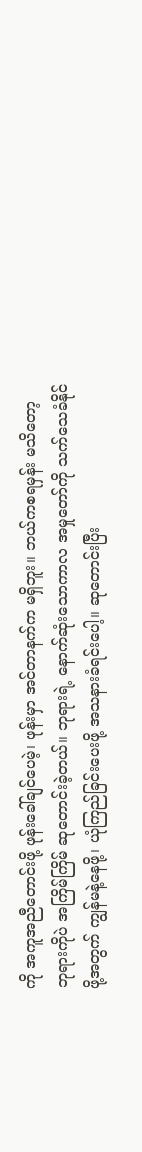ကို အကူအညီတောင်းဖို့ ဖုန်းခေါ်ချင်ပေမဲ့၊ ဖုန်းမှာ အင်တာနက်က မရှိဘူး။ ဘယ်ကစရမှန်း မသိတော့ ဘုရားကိုပဲ အကြိမ်ကြိမ် ဆုတောင်းခဲ့တယ်။ ဘုရားရဲ့ နောက်ဆုံးသောကာလ အမှုတော်ကို သက်သေခံနိုင်ဖို့အတွက် ကျွန်မနဲ့နေဖို့၊ ယုံကြည်ခြင်းပေးဖို့ အသနားခံရင်းပေါ့။ ဆုတောင်းပြီး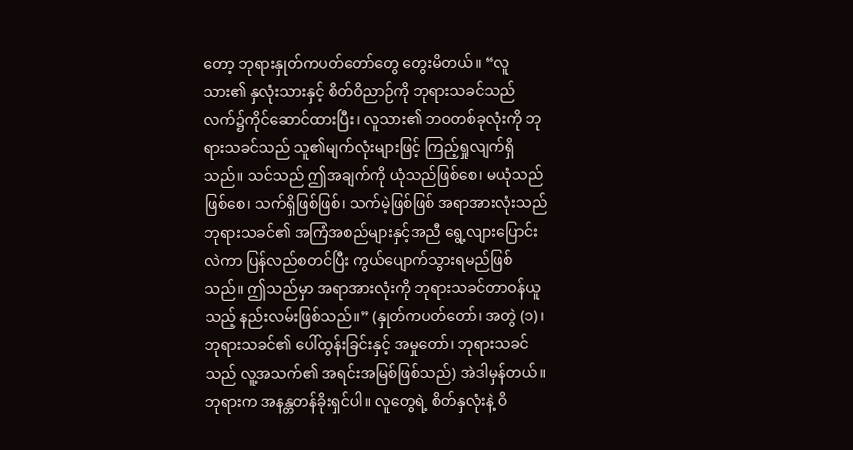တော့ ဘုရားနှုတ်ကပတ်တော်တွေ တွေးမိတယ်။ “လူသား၏ နှလုံးသားနှင့် စိတ်ဝိညာဉ်ကို ဘုရားသခင်သည် လက်၌ကိုင်ဆောင်ထားပြီး၊ လူသား၏ ဘဝတစ်ခုလုံးကို ဘုရားသခင်သည် သူ၏မျက်လုံးများဖြင့် ကြည့်ရှုလျက်ရှိသည်။ သင်သည် ဤအချက်ကို ယုံသည်ဖြစ်စေ၊ မယုံသည်ဖြစ်စေ၊ သက်ရှိဖြစ်ဖြစ်၊ သက်မဲ့ဖြစ်ဖြစ် အရာအားလုံးသည် ဘုရားသခင်၏ အကြံအစည်များနှင့်အညီ ရွေ့လျားပြောင်းလဲကာ ပြန်လည်စတင်ပြီး ကွယ်ပျောက်သွားရမည်ဖြစ်သည်။ ဤသည်မှာ အရာအားလုံးကို ဘုရားသခင်တာဝန်ယူသည့် နည်းလမ်းဖြစ်သည်။” (နှုတ်ကပတ်တော်၊ အတွဲ (၁)၊ ဘုရားသခင်၏ ပေါ်ထွန်းခြင်းနှင့် အမှုတော်၊ ဘုရားသခင်သည် လူ့အသက်၏ အရင်းအမြစ်ဖြစ်သည်) အဲဒါမှန်တယ်။ ဘုရားက အနန္တတန်ခိုးရှင်ပါ။ လူတွေရဲ့ စိတ်နှလုံးနဲ့ ဝိ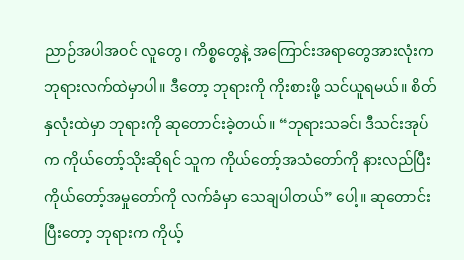ညာဉ်အပါအဝင် လူတွေ၊ ကိစ္စတွေနဲ့ အကြောင်းအရာတွေအားလုံးက ဘုရားလက်ထဲမှာပါ။ ဒီတော့ ဘုရားကို ကိုးစားဖို့ သင်ယူရမယ်။ စိတ်နှလုံးထဲမှာ ဘုရားကို ဆုတောင်းခဲ့တယ်။ “ဘုရားသခင်၊ ဒီသင်းအုပ်က ကိုယ်တော့်သိုးဆိုရင် သူက ကိုယ်တော့်အသံတော်ကို နားလည်ပြီး ကိုယ်တော့်အမှုတော်ကို လက်ခံမှာ သေချပါတယ်” ပေါ့။ ဆုတောင်းပြီးတော့ ဘုရားက ကိုယ့်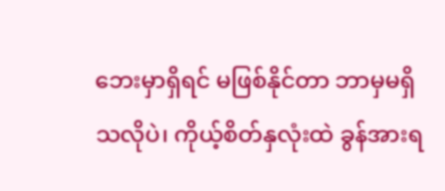ဘေးမှာရှိရင် မဖြစ်နိုင်တာ ဘာမှမရှိသလိုပဲ၊ ကိုယ့်စိတ်နှလုံးထဲ ခွန်အားရ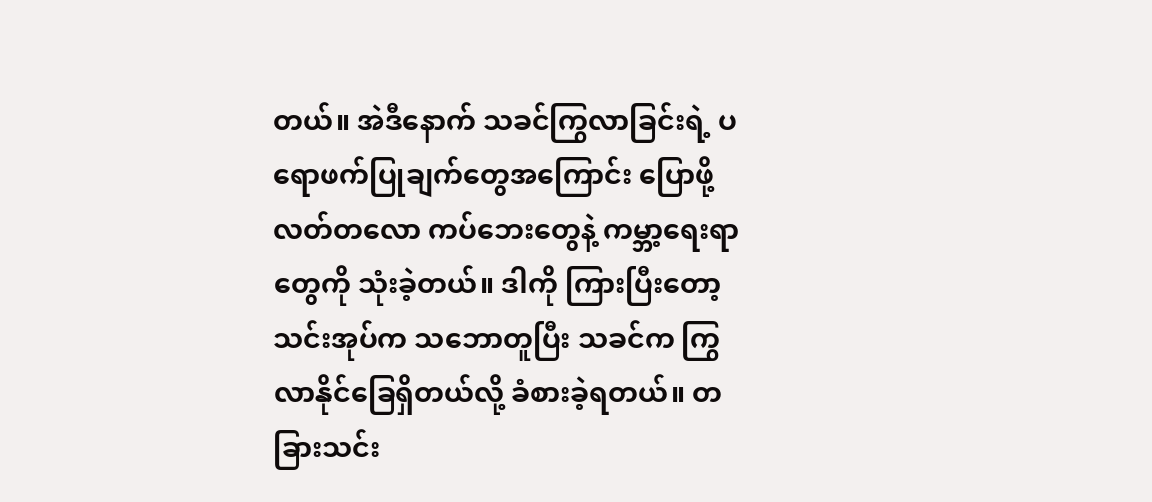တယ်။ အဲဒီနောက် သခင်ကြွလာခြင်းရဲ့ ပရောဖက်ပြုချက်တွေအကြောင်း ပြောဖို့ လတ်တလော ကပ်ဘေးတွေနဲ့ ကမ္ဘာ့ရေးရာတွေကို သုံးခဲ့တယ်။ ဒါကို ကြားပြီးတော့ သင်းအုပ်က သဘောတူပြီး သခင်က ကြွလာနိုင်ခြေရှိတယ်လို့ ခံစားခဲ့ရတယ်။ တခြားသင်း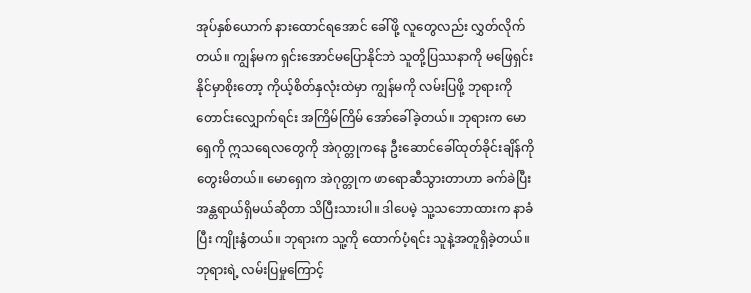အုပ်နှစ်ယောက် နားထောင်ရအောင် ခေါ်ဖို့ လူတွေလည်း လွှတ်လိုက်တယ်။ ကျွန်မက ရှင်းအောင်မပြောနိုင်ဘဲ သူတို့ပြဿနာကို မဖြေရှင်းနိုင်မှာစိုးတော့ ကိုယ့်စိတ်နှလုံးထဲမှာ ကျွန်မကို လမ်းပြဖို့ ဘုရားကို တောင်းလျှောက်ရင်း အကြိမ်ကြိမ် အော်ခေါ်ခဲ့တယ်။ ဘုရားက မောရှေကို ဣသရေလတွေကို အဲဂုတ္တုကနေ ဦးဆောင်ခေါ်ထုတ်ခိုင်းချိန်ကို တွေးမိတယ်။ မောရှေက အဲဂုတ္တုက ဖာရောဆီသွားတာဟာ ခက်ခဲပြီး အန္တရာယ်ရှိမယ်ဆိုတာ သိပြီးသားပါ။ ဒါပေမဲ့ သူ့သဘောထားက နာခံပြီး ကျိုးနွံတယ်။ ဘုရားက သူ့ကို ထောက်ပံ့ရင်း သူနဲ့အတူရှိခဲ့တယ်။ ဘုရားရဲ့ လမ်းပြမှုကြောင့်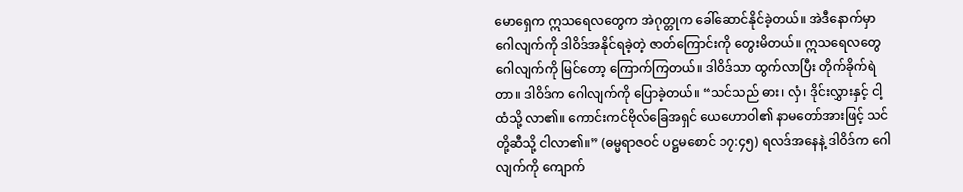မောရှေက ဣသရေလတွေက အဲဂုတ္တုက ခေါ်ဆောင်နိုင်ခဲ့တယ်။ အဲဒီနောက်မှာ ဂေါလျက်ကို ဒါဝိဒ်အနိုင်ရခဲ့တဲ့ ဇာတ်ကြောင်းကို တွေးမိတယ်။ ဣသရေလတွေ ဂေါလျက်ကို မြင်တော့ ကြောက်ကြတယ်။ ဒါဝိဒ်သာ ထွက်လာပြီး တိုက်ခိုက်ရဲတာ။ ဒါဝိဒ်က ဂေါလျက်ကို ပြောခဲ့တယ်။ “သင်သည် ဓား၊ လှံ၊ ဒိုင်းလွှားနှင့် ငါ့ထံသို့ လာ၏။ ကောင်းကင်ဗိုလ်ခြေအရှင် ယေဟောဝါ၏ နာမတော်အားဖြင့် သင်တို့ဆီသို့ ငါလာ၏။” (ဓမ္မရာဇဝင် ပဋ္ဌမစောင် ၁၇:၄၅) ရလဒ်အနေနဲ့ ဒါဝိဒ်က ဂေါလျက်ကို ကျောက်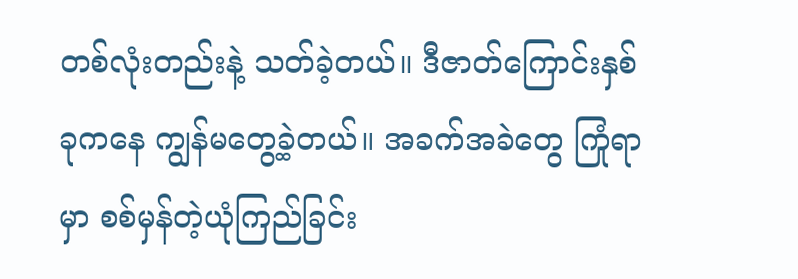တစ်လုံးတည်းနဲ့ သတ်ခဲ့တယ်။ ဒီဇာတ်ကြောင်းနှစ်ခုကနေ ကျွန်မတွေ့ခဲ့တယ်။ အခက်အခဲတွေ ကြုံရာမှာ စစ်မှန်တဲ့ယုံကြည်ခြင်း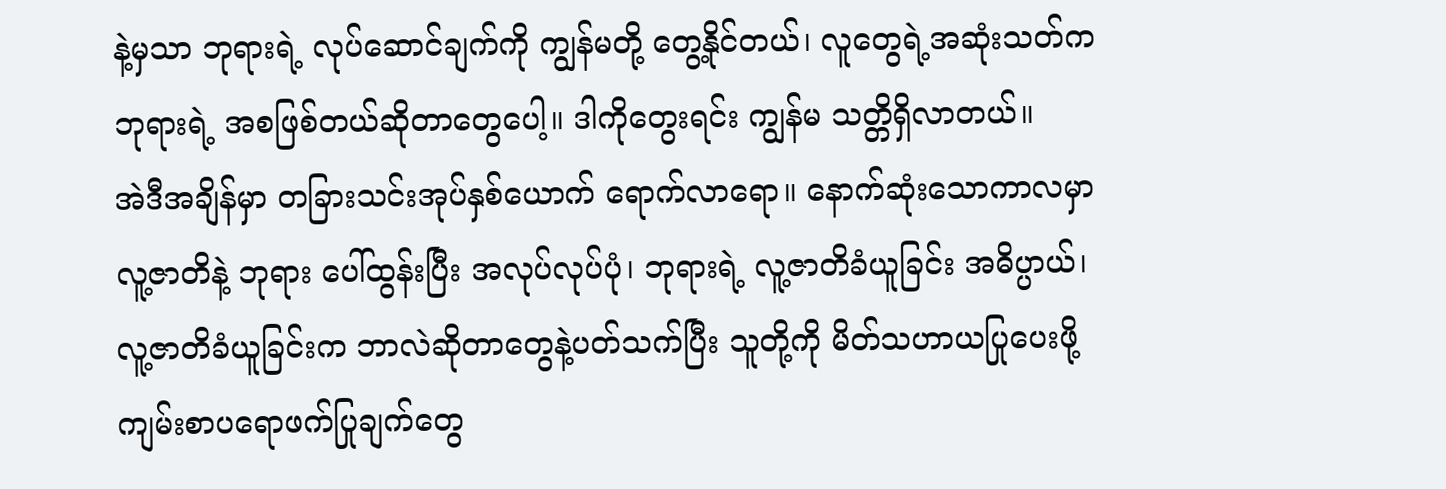နဲ့မှသာ ဘုရားရဲ့ လုပ်ဆောင်ချက်ကို ကျွန်မတို့ တွေ့နိုင်တယ်၊ လူတွေရဲ့အဆုံးသတ်က ဘုရားရဲ့ အစဖြစ်တယ်ဆိုတာတွေပေါ့။ ဒါကိုတွေးရင်း ကျွန်မ သတ္တိရှိလာတယ်။
အဲဒီအချိန်မှာ တခြားသင်းအုပ်နှစ်ယောက် ရောက်လာရော။ နောက်ဆုံးသောကာလမှာ လူ့ဇာတိနဲ့ ဘုရား ပေါ်ထွန်းပြီး အလုပ်လုပ်ပုံ၊ ဘုရားရဲ့ လူ့ဇာတိခံယူခြင်း အဓိပ္ပာယ်၊ လူ့ဇာတိခံယူခြင်းက ဘာလဲဆိုတာတွေနဲ့ပတ်သက်ပြီး သူတို့ကို မိတ်သဟာယပြုပေးဖို့ ကျမ်းစာပရောဖက်ပြုချက်တွေ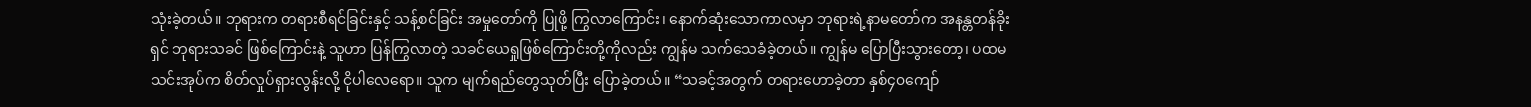သုံးခဲ့တယ်။ ဘုရားက တရားစီရင်ခြင်းနှင့် သန့်စင်ခြင်း အမှုတော်ကို ပြုဖို့ ကြွလာကြောင်း၊ နောက်ဆုံးသောကာလမှာ ဘုရားရဲ့နာမတော်က အနန္တတန်ခိုးရှင် ဘုရားသခင် ဖြစ်ကြောင်းနဲ့ သူဟာ ပြန်ကြွလာတဲ့ သခင်ယေရှုဖြစ်ကြောင်းတို့ကိုလည်း ကျွန်မ သက်သေခံခဲ့တယ်။ ကျွန်မ ပြောပြီးသွားတော့၊ ပထမသင်းအုပ်က စိတ်လှုပ်ရှားလွန်းလို့ ငိုပါလေရော။ သူက မျက်ရည်တွေသုတ်ပြီး ပြောခဲ့တယ်။ “သခင့်အတွက် တရားဟောခဲ့တာ နှစ်၄၀ကျော်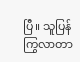ပြီ။ သူပြန်ကြွလာတာ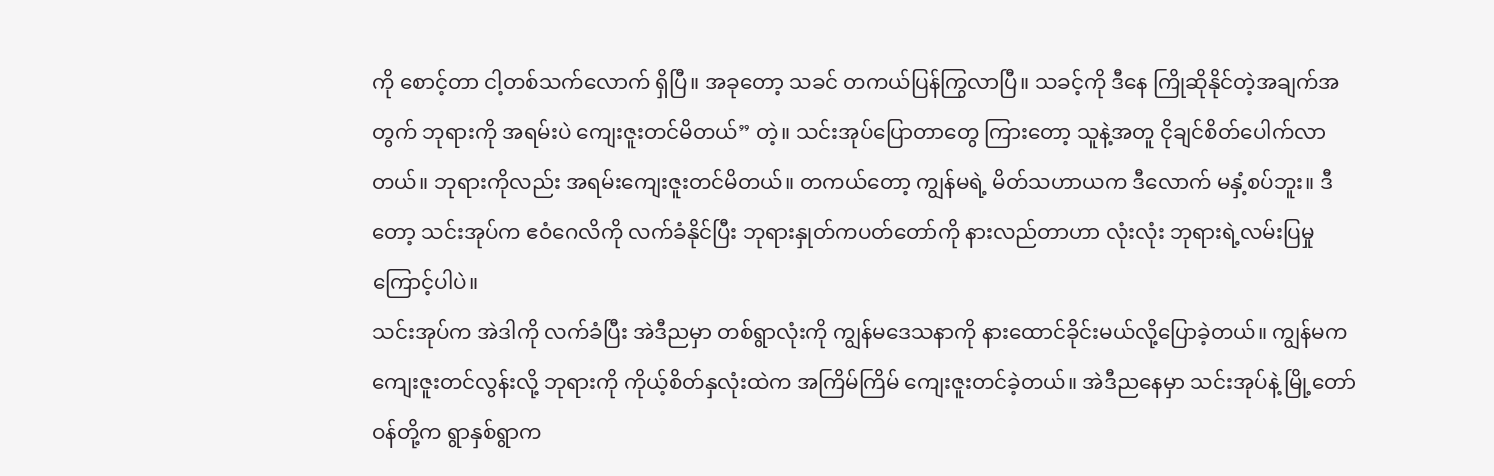ကို စောင့်တာ ငါ့တစ်သက်လောက် ရှိပြီ။ အခုတော့ သခင် တကယ်ပြန်ကြွလာပြီ။ သခင့်ကို ဒီနေ ကြိုဆိုနိုင်တဲ့အချက်အတွက် ဘုရားကို အရမ်းပဲ ကျေးဇူးတင်မိတယ်” တဲ့။ သင်းအုပ်ပြောတာတွေ ကြားတော့ သူနဲ့အတူ ငိုချင်စိတ်ပေါက်လာတယ်။ ဘုရားကိုလည်း အရမ်းကျေးဇူးတင်မိတယ်။ တကယ်တော့ ကျွန်မရဲ့ မိတ်သဟာယက ဒီလောက် မနှံ့စပ်ဘူး။ ဒီတော့ သင်းအုပ်က ဧဝံဂေလိကို လက်ခံနိုင်ပြီး ဘုရားနှုတ်ကပတ်တော်ကို နားလည်တာဟာ လုံးလုံး ဘုရားရဲ့လမ်းပြမှုကြောင့်ပါပဲ။
သင်းအုပ်က အဲဒါကို လက်ခံပြီး အဲဒီညမှာ တစ်ရွာလုံးကို ကျွန်မဒေသနာကို နားထောင်ခိုင်းမယ်လို့ပြောခဲ့တယ်။ ကျွန်မက ကျေးဇူးတင်လွန်းလို့ ဘုရားကို ကိုယ့်စိတ်နှလုံးထဲက အကြိမ်ကြိမ် ကျေးဇူးတင်ခဲ့တယ်။ အဲဒီညနေမှာ သင်းအုပ်နဲ့ မြို့တော်ဝန်တို့က ရွာနှစ်ရွာက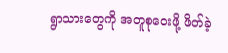ရွာသားတွေကို အတူစုဝေးဖို့ ဖိတ်ခဲ့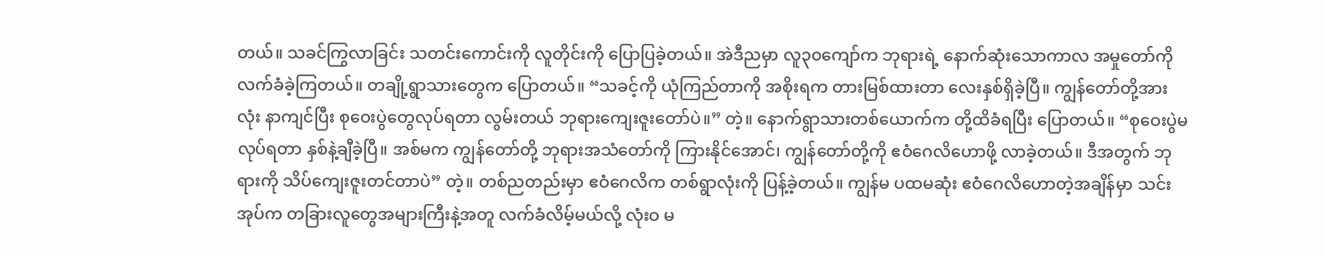တယ်။ သခင်ကြွလာခြင်း သတင်းကောင်းကို လူတိုင်းကို ပြောပြခဲ့တယ်။ အဲဒီညမှာ လူ၃၀ကျော်က ဘုရားရဲ့ နောက်ဆုံးသောကာလ အမှုတော်ကို လက်ခံခဲ့ကြတယ်။ တချို့ရွာသားတွေက ပြောတယ်။ “သခင့်ကို ယုံကြည်တာကို အစိုးရက တားမြစ်ထားတာ လေးနှစ်ရှိခဲ့ပြီ။ ကျွန်တော်တို့အားလုံး နာကျင်ပြီး စုဝေးပွဲတွေလုပ်ရတာ လွမ်းတယ် ဘုရားကျေးဇူးတော်ပဲ။” တဲ့။ နောက်ရွာသားတစ်ယောက်က တို့ထိခံရပြီး ပြောတယ်။ “စုဝေးပွဲမလုပ်ရတာ နှစ်နဲ့ချီခဲ့ပြီ။ အစ်မက ကျွန်တော်တို့ ဘုရားအသံတော်ကို ကြားနိုင်အောင်၊ ကျွန်တော်တို့ကို ဧဝံဂေလိဟောဖို့ လာခဲ့တယ်။ ဒီအတွက် ဘုရားကို သိပ်ကျေးဇူးတင်တာပဲ” တဲ့။ တစ်ညတည်းမှာ ဧဝံဂေလိက တစ်ရွာလုံးကို ပြန့်ခဲ့တယ်။ ကျွန်မ ပထမဆုံး ဧဝံဂေလိဟောတဲ့အချိန်မှာ သင်းအုပ်က တခြားလူတွေအများကြီးနဲ့အတူ လက်ခံလိမ့်မယ်လို့ လုံးဝ မ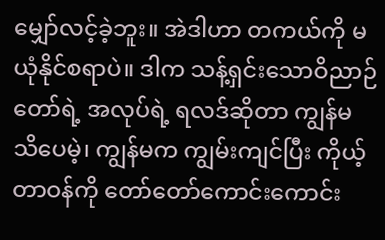မျှော်လင့်ခဲ့ဘူး။ အဲဒါဟာ တကယ်ကို မယုံနိုင်စရာပဲ။ ဒါက သန့်ရှင်းသောဝိညာဉ်တော်ရဲ့ အလုပ်ရဲ့ ရလဒ်ဆိုတာ ကျွန်မ သိပေမဲ့၊ ကျွန်မက ကျွမ်းကျင်ပြီး ကိုယ့်တာဝန်ကို တော်တော်ကောင်းကောင်း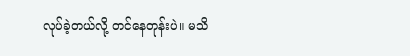လုပ်ခဲ့တယ်လို့ တင်နေတုန်းပဲ။ မသိ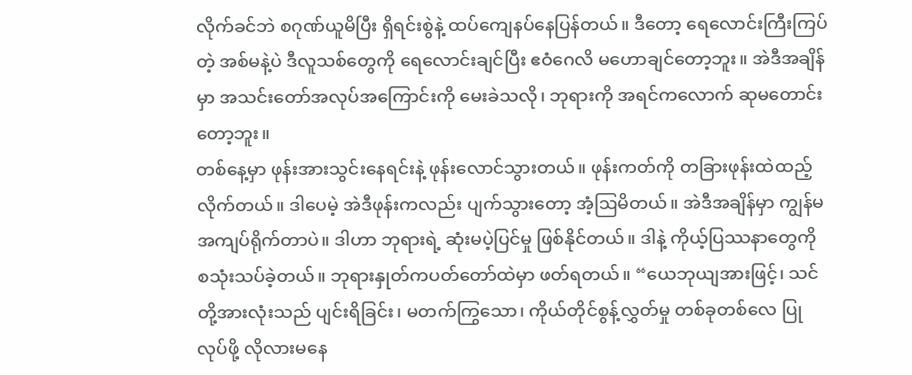လိုက်ခင်ဘဲ စဂုဏ်ယူမိပြီး ရှိရင်းစွဲနဲ့ ထပ်ကျေနပ်နေပြန်တယ်။ ဒီတော့ ရေလောင်းကြီးကြပ်တဲ့ အစ်မနဲ့ပဲ ဒီလူသစ်တွေကို ရေလောင်းချင်ပြီး ဧဝံဂေလိ မဟောချင်တော့ဘူး။ အဲဒီအချိန်မှာ အသင်းတော်အလုပ်အကြောင်းကို မေးခဲသလို၊ ဘုရားကို အရင်ကလောက် ဆုမတောင်းတော့ဘူး။
တစ်နေ့မှာ ဖုန်းအားသွင်းနေရင်းနဲ့ ဖုန်းလောင်သွားတယ်။ ဖုန်းကတ်ကို တခြားဖုန်းထဲထည့်လိုက်တယ်။ ဒါပေမဲ့ အဲဒီဖုန်းကလည်း ပျက်သွားတော့ အံ့ဩမိတယ်။ အဲဒီအချိန်မှာ ကျွန်မ အကျပ်ရိုက်တာပဲ။ ဒါဟာ ဘုရားရဲ့ ဆုံးမပဲ့ပြင်မှု ဖြစ်နိုင်တယ်။ ဒါနဲ့ ကိုယ့်ပြဿနာတွေကို စသုံးသပ်ခဲ့တယ်။ ဘုရားနှုတ်ကပတ်တော်ထဲမှာ ဖတ်ရတယ်။ “ယေဘုယျအားဖြင့်၊ သင်တို့အားလုံးသည် ပျင်းရိခြင်း၊ မတက်ကြွသော၊ ကိုယ်တိုင်စွန့်လွှတ်မှု တစ်ခုတစ်လေ ပြုလုပ်ဖို့ လိုလားမနေ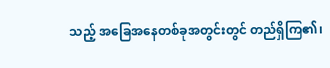သည့် အခြေအနေတစ်ခုအတွင်းတွင် တည်ရှိကြ၏၊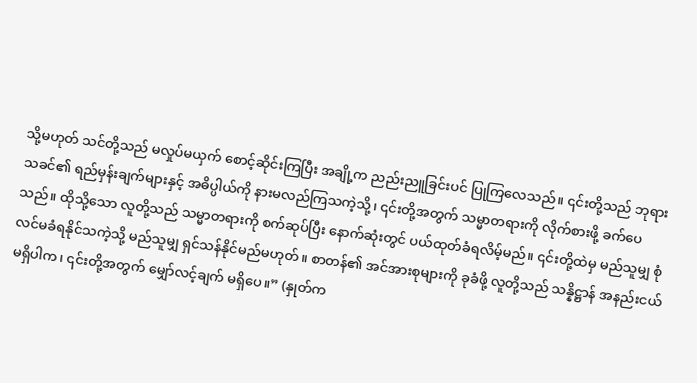သို့မဟုတ် သင်တို့သည် မလှုပ်မယှက် စောင့်ဆိုင်းကြပြီး အချို့က ညည်းညူခြင်းပင် ပြုကြလေသည်။ ၎င်းတို့သည် ဘုရားသခင်၏ ရည်မှန်းချက်များနှင့် အဓိပ္ပါယ်ကို နားမလည်ကြသကဲ့သို့၊ ၎င်းတို့အတွက် သမ္မာတရားကို လိုက်စားဖို့ ခက်ပေသည်။ ထိုသို့သော လူတို့သည် သမ္မာတရားကို စက်ဆုပ်ပြီး နောက်ဆုံးတွင် ပယ်ထုတ်ခံရလိမ့်မည်။ ၎င်းတို့ထဲမှ မည်သူမျှ စုံလင်မခံရနိုင်သကဲ့သို့ မည်သူမျှ ရှင်သန်နိုင်မည်မဟုတ်။ စာတန်၏ အင်အားစုများကို ခုခံဖို့ လူတို့သည် သန္နိဋ္ဌာန် အနည်းငယ် မရှိပါက၊ ၎င်းတို့အတွက် မျှော်လင့်ချက် မရှိပေ။” (နှုတ်က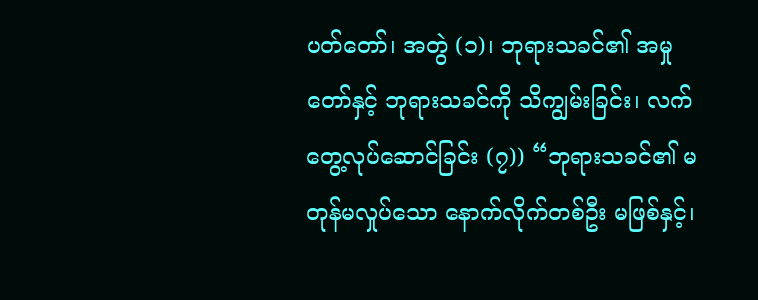ပတ်တော်၊ အတွဲ (၁)၊ ဘုရားသခင်၏ အမှုတော်နှင့် ဘုရားသခင်ကို သိကျွမ်းခြင်း၊ လက်တွေ့လုပ်ဆောင်ခြင်း (၇)) “ဘုရားသခင်၏ မတုန်မလှုပ်သော နောက်လိုက်တစ်ဦး မဖြစ်နှင့်၊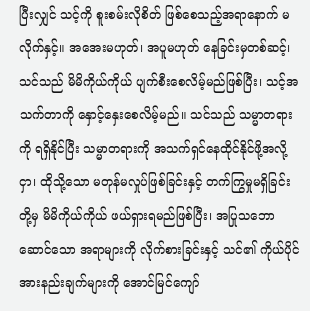ပြီးလျှင် သင့်ကို စူးစမ်းလိုစိတ် ဖြစ်စေသည့်အရာနောက် မလိုက်နှင့်။ အအေးမဟုတ်၊ အပူမဟုတ် နေခြင်းမှတစ်ဆင့်၊ သင်သည် မိမိကိုယ်ကိုယ် ပျက်စီးစေလိမ့်မည်ဖြစ်ပြီး၊ သင့်အသက်တာကို နှောင့်နှေးစေလိမ့်မည်။ သင်သည် သမ္မာတရားကို ရရှိနိုင်ပြီး သမ္မာတရားကို အသက်ရှင်နေထိုင်နိုင်ဖို့အလို့ငှာ၊ ထိုသို့သော မတုန်မလှုပ်ဖြစ်ခြင်းနှင့် တက်ကြွမှုမရှိခြင်းတို့မှ မိမိကိုယ်ကိုယ် ဖယ်ရှားရမည်ဖြစ်ပြီး၊ အပြုသဘောဆောင်သော အရာများကို လိုက်စားခြင်းနှင့် သင်၏ ကိုယ်ပိုင်အားနည်းချက်များကို အောင်မြင်ကျော်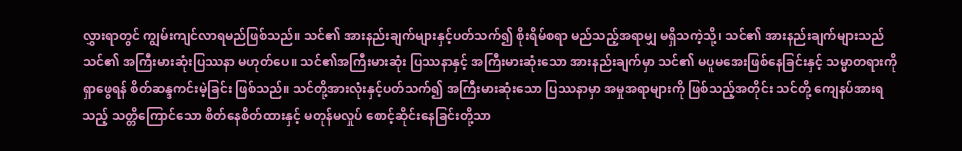လွှားရာတွင် ကျွမ်းကျင်လာရမည်ဖြစ်သည်။ သင်၏ အားနည်းချက်များနှင့်ပတ်သက်၍ စိုးရိမ်စရာ မည်သည့်အရာမျှ မရှိသကဲ့သို့၊ သင်၏ အားနည်းချက်များသည် သင်၏ အကြီးမားဆုံးပြဿနာ မဟုတ်ပေ။ သင်၏အကြီးမားဆုံး ပြဿနာနှင့် အကြီးမားဆုံးသော အားနည်းချက်မှာ သင်၏ မပူမအေးဖြစ်နေခြင်းနှင့် သမ္မာတရားကို ရှာဖွေရန် စိတ်ဆန္ဒကင်းမဲ့ခြင်း ဖြစ်သည်။ သင်တို့အားလုံးနှင့်ပတ်သက်၍ အကြီးမားဆုံးသော ပြဿနာမှာ အမှုအရာများကို ဖြစ်သည့်အတိုင်း သင်တို့ ကျေနပ်အားရသည့် သတ္တိကြောင်သော စိတ်နေစိတ်ထားနှင့် မတုန်မလှုပ် စောင့်ဆိုင်းနေခြင်းတို့သာ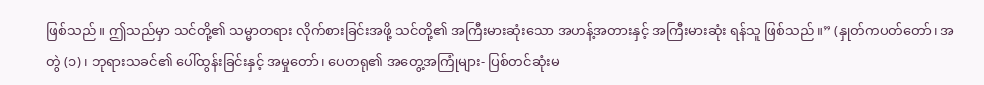ဖြစ်သည်။ ဤသည်မှာ သင်တို့၏ သမ္မာတရား လိုက်စားခြင်းအဖို့ သင်တို့၏ အကြီးမားဆုံးသော အဟန့်အတားနှင့် အကြီးမားဆုံး ရန်သူ ဖြစ်သည်။” (နှုတ်ကပတ်တော်၊ အတွဲ (၁)၊ ဘုရားသခင်၏ ပေါ်ထွန်းခြင်းနှင့် အမှုတော်၊ ပေတရု၏ အတွေ့အကြုံများ- ပြစ်တင်ဆုံးမ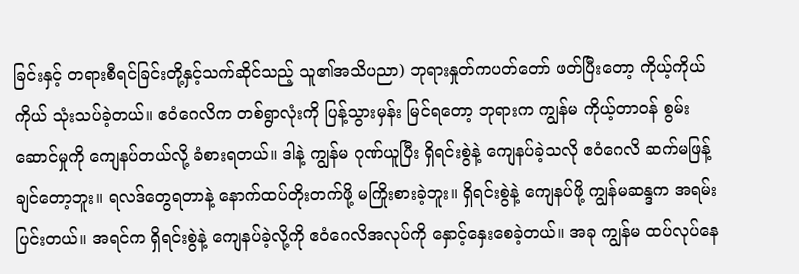ခြင်းနှင့် တရားစီရင်ခြင်းတို့နှင့်သက်ဆိုင်သည့် သူ၏အသိပညာ) ဘုရားနှုတ်ကပတ်တော် ဖတ်ပြီးတော့ ကိုယ့်ကိုယ်ကိုယ် သုံးသပ်ခဲ့တယ်။ ဧဝံဂေလိက တစ်ရွာလုံးကို ပြန့်သွားမှန်း မြင်ရတော့ ဘုရားက ကျွန်မ ကိုယ့်တာဝန် စွမ်းဆောင်မှုကို ကျေနပ်တယ်လို့ ခံစားရတယ်။ ဒါနဲ့ ကျွန်မ ဂုဏ်ယူပြီး ရှိရင်းစွဲနဲ့ ကျေနပ်ခဲ့သလို ဧဝံဂေလိ ဆက်မဖြန့်ချင်တော့ဘူး။ ရလဒ်တွေရတာနဲ့ နောက်ထပ်တိုးတက်ဖို့ မကြိုးစားခဲ့ဘူး။ ရှိရင်းစွဲနဲ့ ကျေနပ်ဖို့ ကျွန်မဆန္ဒက အရမ်းပြင်းတယ်။ အရင်က ရှိရင်းစွဲနဲ့ ကျေနပ်ခဲ့လို့ကို ဧဝံဂေလိအလုပ်ကို နှောင့်နှေးစေခဲ့တယ်။ အခု ကျွန်မ ထပ်လုပ်နေ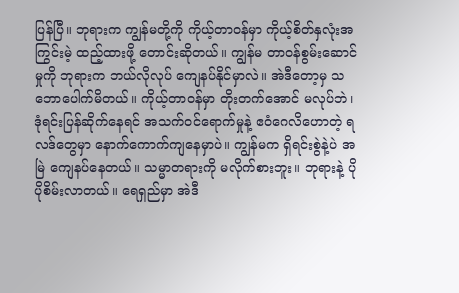ပြန်ပြီ။ ဘုရားက ကျွန်မတို့ကို ကိုယ့်တာဝန်မှာ ကိုယ့်စိတ်နှလုံးအကြွင်းမဲ့ ထည့်ထားဖို့ တောင်းဆိုတယ်။ ကျွန်မ တာဝန်စွမ်းဆောင်မှုကို ဘုရားက ဘယ်လိုလုပ် ကျေနပ်နိုင်မှာလဲ။ အဲဒီတော့မှ သဘောပေါက်မိတယ်။ ကိုယ့်တာဝန်မှာ တိုးတက်အောင် မလုပ်ဘဲ၊ ဒုံရင်းပြန်ဆိုက်နေရင် အသက်ဝင်ရောက်မှုနဲ့ ဧဝံဂေလိဟောတဲ့ ရလဒ်တွေမှာ နောက်ကောက်ကျနေမှာပဲ။ ကျွန်မက ရှိရင်းစွဲနဲ့ပဲ အမြဲ ကျေနပ်နေတယ်။ သမ္မာတရားကို မလိုက်စားဘူး။ ဘုရားနဲ့ ပိုပိုစိမ်းလာတယ်။ ရေရှည်မှာ အဲဒီ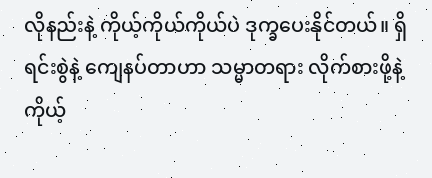လိုနည်းနဲ့ ကိုယ့်ကိုယ်ကိုယ်ပဲ ဒုက္ခပေးနိုင်တယ်။ ရှိရင်းစွဲနဲ့ ကျေနပ်တာဟာ သမ္မာတရား လိုက်စားဖို့နဲ့ ကိုယ့်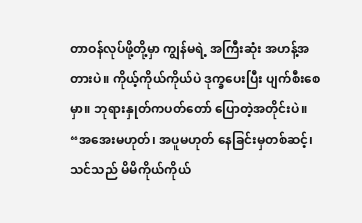တာဝန်လုပ်ဖို့တို့မှာ ကျွန်မရဲ့ အကြီးဆုံး အဟန့်အတားပဲ။ ကိုယ့်ကိုယ်ကိုယ်ပဲ ဒုက္ခပေးပြီး ပျက်စီးစေမှာ။ ဘုရားနှုတ်ကပတ်တော် ပြောတဲ့အတိုင်းပဲ။ “အအေးမဟုတ်၊ အပူမဟုတ် နေခြင်းမှတစ်ဆင့်၊ သင်သည် မိမိကိုယ်ကိုယ်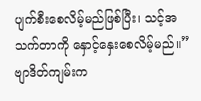ပျက်စီးစေလိမ့်မည်ဖြစ်ပြီး၊ သင့်အသက်တာကို နှောင့်နှေးစေလိမ့်မည်။” ဗျာဒိတ်ကျမ်းက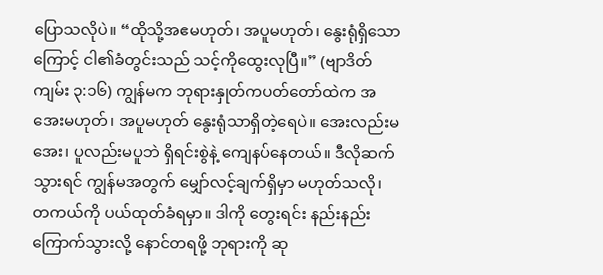ပြောသလိုပဲ။ “ထိုသို့အဧမဟုတ်၊ အပူမဟုတ်၊ နွေးရုံရှိသောကြောင့် ငါ၏ခံတွင်းသည် သင့်ကိုထွေးလုပြီ။” (ဗျာဒိတ်ကျမ်း ၃:၁၆) ကျွန်မက ဘုရားနှုတ်ကပတ်တော်ထဲက အအေးမဟုတ်၊ အပူမဟုတ် နွေးရုံသာရှိတဲ့ရေပဲ။ အေးလည်းမအေး၊ ပူလည်းမပူဘဲ ရှိရင်းစွဲနဲ့ ကျေနပ်နေတယ်။ ဒီလိုဆက်သွားရင် ကျွန်မအတွက် မျှော်လင့်ချက်ရှိမှာ မဟုတ်သလို၊ တကယ်ကို ပယ်ထုတ်ခံရမှာ။ ဒါကို တွေးရင်း နည်းနည်း ကြောက်သွားလို့ နောင်တရဖို့ ဘုရားကို ဆု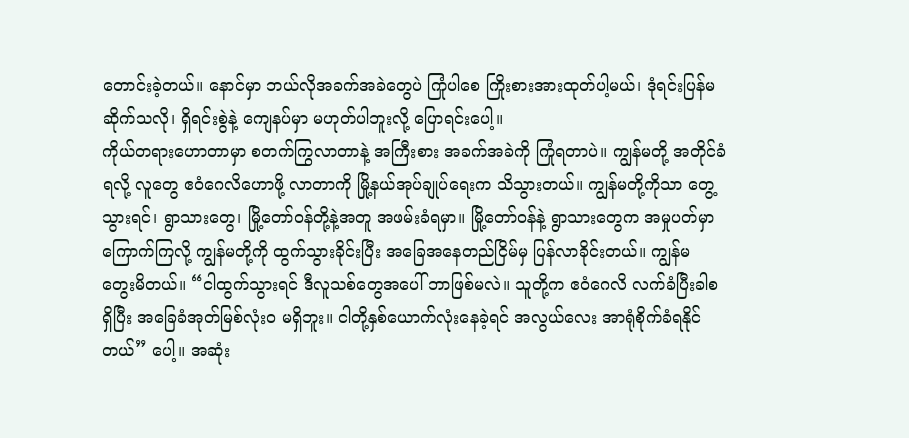တောင်းခဲ့တယ်။ နောင်မှာ ဘယ်လိုအခက်အခဲတွေပဲ ကြုံပါစေ ကြိုးစားအားထုတ်ပါ့မယ်၊ ဒုံရင်းပြန်မဆိုက်သလို၊ ရှိရင်းစွဲနဲ့ ကျေနပ်မှာ မဟုတ်ပါဘူးလို့ ပြောရင်းပေါ့။
ကိုယ်တရားဟောတာမှာ စတက်ကြွလာတာနဲ့ အကြီးစား အခက်အခဲကို ကြုံရတာပဲ။ ကျွန်မတို့ အတိုင်ခံရလို့ လူတွေ ဧဝံဂေလိဟောဖို့ လာတာကို မြို့နယ်အုပ်ချုပ်ရေးက သိသွားတယ်။ ကျွန်မတို့ကိုသာ တွေ့သွားရင်၊ ရွာသားတွေ၊ မြို့တော်ဝန်တို့နဲ့အတူ အဖမ်းခံရမှာ။ မြို့တော်ဝန်နဲ့ ရွာသားတွေက အမှုပတ်မှာ ကြောက်ကြလို့ ကျွန်မတို့ကို ထွက်သွားခိုင်းပြီး အခြေအနေတည်ငြိမ်မှ ပြန်လာခိုင်းတယ်။ ကျွန်မ တွေးမိတယ်။ “ငါထွက်သွားရင် ဒီလူသစ်တွေအပေါ် ဘာဖြစ်မလဲ။ သူတို့က ဧဝံဂေလိ လက်ခံပြီးခါစရှိပြီး အခြေခံအုတ်မြစ်လုံးဝ မရှိဘူး။ ငါတို့နှစ်ယောက်လုံးနေခဲ့ရင် အလွယ်လေး အာရုံစိုက်ခံရနိုင်တယ်” ပေါ့။ အဆုံး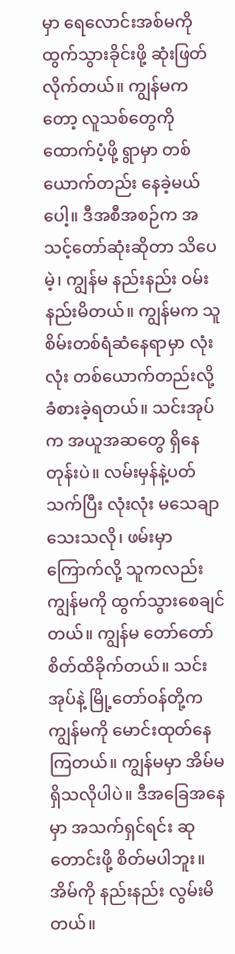မှာ ရေလောင်းအစ်မကို ထွက်သွားခိုင်းဖို့ ဆုံးဖြတ်လိုက်တယ်။ ကျွန်မကတော့ လူသစ်တွေကို ထောက်ပံ့ဖို့ ရွာမှာ တစ်ယောက်တည်း နေခဲ့မယ်ပေါ့။ ဒီအစီအစဉ်က အသင့်တော်ဆုံးဆိုတာ သိပေမဲ့၊ ကျွန်မ နည်းနည်း ဝမ်းနည်းမိတယ်။ ကျွန်မက သူစိမ်းတစ်ရံဆံနေရာမှာ လုံးလုံး တစ်ယောက်တည်းလို့ ခံစားခဲ့ရတယ်။ သင်းအုပ်က အယူအဆတွေ ရှိနေတုန်းပဲ။ လမ်းမှန်နဲ့ပတ်သက်ပြီး လုံးလုံး မသေချာသေးသလို၊ ဖမ်းမှာကြောက်လို့ သူကလည်း ကျွန်မကို ထွက်သွားစေချင်တယ်။ ကျွန်မ တော်တော် စိတ်ထိခိုက်တယ်။ သင်းအုပ်နဲ့ မြို့တော်ဝန်တို့က ကျွန်မကို မောင်းထုတ်နေကြတယ်။ ကျွန်မမှာ အိမ်မရှိသလိုပါပဲ။ ဒီအခြေအနေမှာ အသက်ရှင်ရင်း ဆုတောင်းဖို့ စိတ်မပါဘူး။ အိမ်ကို နည်းနည်း လွမ်းမိတယ်။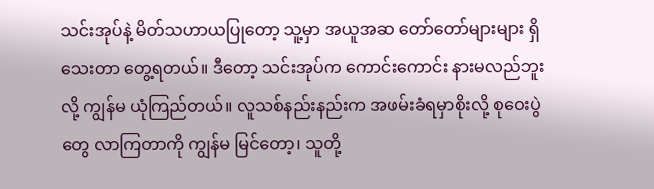သင်းအုပ်နဲ့ မိတ်သဟာယပြုတော့ သူ့မှာ အယူအဆ တော်တော်များများ ရှိသေးတာ တွေ့ရတယ်။ ဒီတော့ သင်းအုပ်က ကောင်းကောင်း နားမလည်ဘူးလို့ ကျွန်မ ယုံကြည်တယ်။ လူသစ်နည်းနည်းက အဖမ်းခံရမှာစိုးလို့ စုဝေးပွဲတွေ လာကြတာကို ကျွန်မ မြင်တော့၊ သူတို့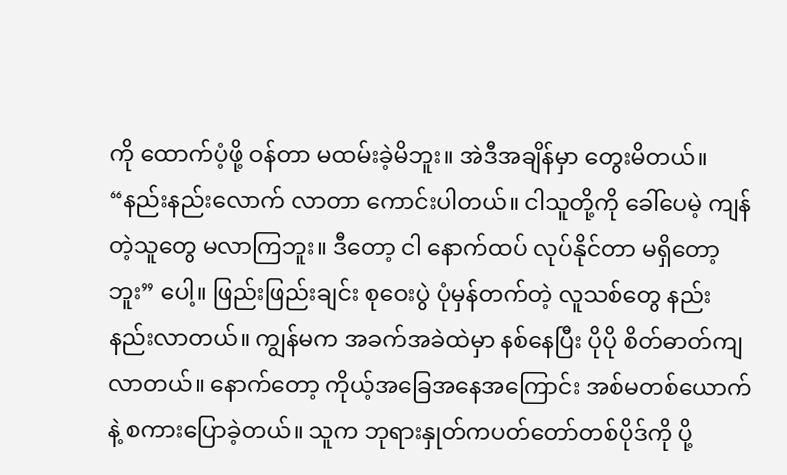ကို ထောက်ပံ့ဖို့ ဝန်တာ မထမ်းခဲ့မိဘူး။ အဲဒီအချိန်မှာ တွေးမိတယ်။ “နည်းနည်းလောက် လာတာ ကောင်းပါတယ်။ ငါသူတို့ကို ခေါ်ပေမဲ့ ကျန်တဲ့သူတွေ မလာကြဘူး။ ဒီတော့ ငါ နောက်ထပ် လုပ်နိုင်တာ မရှိတော့ဘူး” ပေါ့။ ဖြည်းဖြည်းချင်း စုဝေးပွဲ ပုံမှန်တက်တဲ့ လူသစ်တွေ နည်းနည်းလာတယ်။ ကျွန်မက အခက်အခဲထဲမှာ နစ်နေပြီး ပိုပို စိတ်ဓာတ်ကျလာတယ်။ နောက်တော့ ကိုယ့်အခြေအနေအကြောင်း အစ်မတစ်ယောက်နဲ့ စကားပြောခဲ့တယ်။ သူက ဘုရားနှုတ်ကပတ်တော်တစ်ပိုဒ်ကို ပို့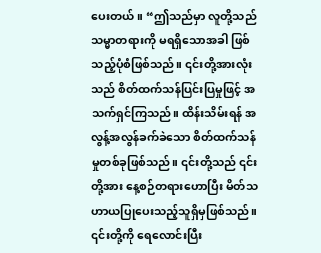ပေးတယ်။ “ဤသည်မှာ လူတို့သည် သမ္မာတရားကို မရရှိသောအခါ ဖြစ်သည့်ပုံစံဖြစ်သည်။ ၎င်းတို့အားလုံးသည် စိတ်ထက်သန်ပြင်းပြမှုဖြင့် အသက်ရှင်ကြသည်။ ထိန်းသိမ်းရန် အလွန့်အလွန်ခက်ခဲသော စိတ်ထက်သန်မှုတစ်ခုဖြစ်သည်။ ၎င်းတို့သည် ၎င်းတို့အား နေ့စဉ်တရားဟောပြီး မိတ်သဟာယပြုပေးသည့်သူရှိမှဖြစ်သည်။ ၎င်းတို့ကို ရေလောင်းပြီး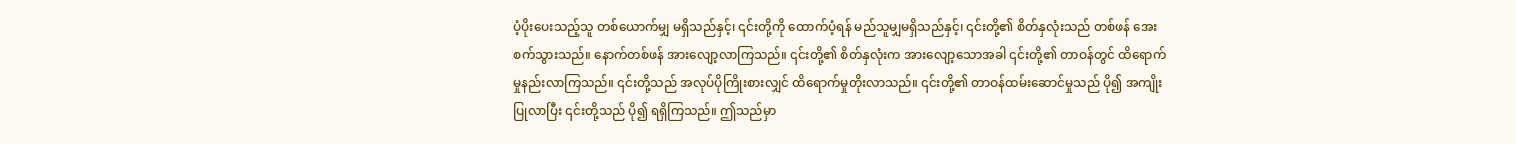ပံ့ပိုးပေးသည့်သူ တစ်ယောက်မျှ မရှိသည်နှင့်၊ ၎င်းတို့ကို ထောက်ပံ့ရန် မည်သူမျှမရှိသည်နှင့်၊ ၎င်းတို့၏ စိတ်နှလုံးသည် တစ်ဖန် အေးစက်သွားသည်။ နောက်တစ်ဖန် အားလျော့လာကြသည်။ ၎င်းတို့၏ စိတ်နှလုံးက အားလျော့သောအခါ ၎င်းတို့၏ တာဝန်တွင် ထိရောက်မှုနည်းလာကြသည်။ ၎င်းတို့သည် အလုပ်ပိုကြိုးစားလျှင် ထိရောက်မှုတိုးလာသည်။ ၎င်းတို့၏ တာဝန်ထမ်းဆောင်မှုသည် ပို၍ အကျိုးပြုလာပြီး ၎င်းတို့သည် ပို၍ ရရှိကြသည်။ ဤသည်မှာ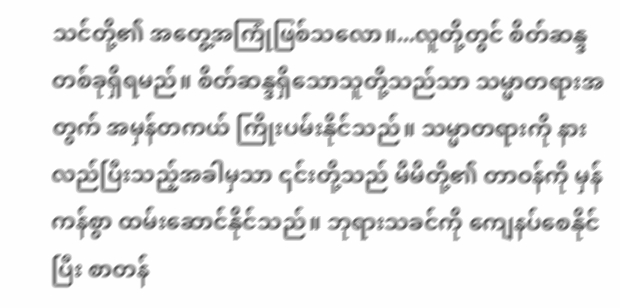သင်တို့၏ အတွေ့အကြုံဖြစ်သလော။...လူတို့တွင် စိတ်ဆန္ဒတစ်ခုရှိရမည်။ စိတ်ဆန္ဒရှိသောသူတို့သည်သာ သမ္မာတရားအတွက် အမှန်တကယ် ကြိုးပမ်းနိုင်သည်။ သမ္မာတရားကို နားလည်ပြီးသည့်အခါမှသာ ၎င်းတို့သည် မိမိတို့၏ တာဝန်ကို မှန်ကန်စွာ ထမ်းဆောင်နိုင်သည်။ ဘုရားသခင်ကို ကျေနပ်စေနိုင်ပြီး စာတန်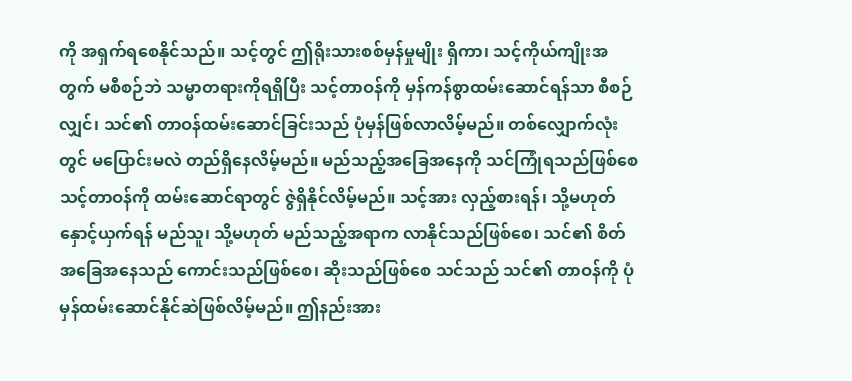ကို အရှက်ရစေနိုင်သည်။ သင့်တွင် ဤရိုးသားစစ်မှန်မှုမျိုး ရှိကာ၊ သင့်ကိုယ်ကျိုးအတွက် မစီစဉ်ဘဲ သမ္မာတရားကိုရရှိပြီး သင့်တာဝန်ကို မှန်ကန်စွာထမ်းဆောင်ရန်သာ စီစဉ်လျှင်၊ သင်၏ တာဝန်ထမ်းဆောင်ခြင်းသည် ပုံမှန်ဖြစ်လာလိမ့်မည်။ တစ်လျှောက်လုံးတွင် မပြောင်းမလဲ တည်ရှိနေလိမ့်မည်။ မည်သည့်အခြေအနေကို သင်ကြုံရသည်ဖြစ်စေ သင့်တာဝန်ကို ထမ်းဆောင်ရာတွင် ဇွဲရှိနိုင်လိမ့်မည်။ သင့်အား လှည့်စားရန်၊ သို့မဟုတ် နှောင့်ယှက်ရန် မည်သူ၊ သို့မဟုတ် မည်သည့်အရာက လာနိုင်သည်ဖြစ်စေ၊ သင်၏ စိတ်အခြေအနေသည် ကောင်းသည်ဖြစ်စေ၊ ဆိုးသည်ဖြစ်စေ သင်သည် သင်၏ တာဝန်ကို ပုံမှန်ထမ်းဆောင်နိုင်ဆဲဖြစ်လိမ့်မည်။ ဤနည်းအား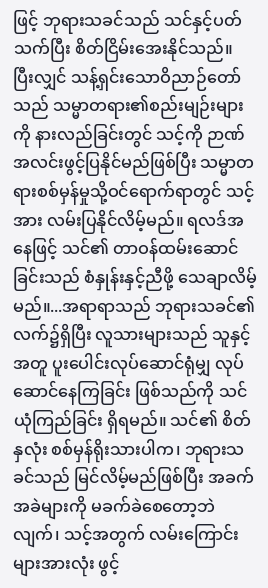ဖြင့် ဘုရားသခင်သည် သင်နှင့်ပတ်သက်ပြီး စိတ်ငြိမ်းအေးနိုင်သည်။ ပြီးလျှင် သန့်ရှင်းသောဝိညာဉ်တော်သည် သမ္မာတရား၏စည်းမျဉ်းများကို နားလည်ခြင်းတွင် သင့်ကို ဉာဏ်အလင်းဖွင့်ပြနိုင်မည်ဖြစ်ပြီး သမ္မာတရားစစ်မှန်မှုသို့ဝင်ရောက်ရာတွင် သင့်အား လမ်းပြနိုင်လိမ့်မည်။ ရလဒ်အနေဖြင့် သင်၏ တာဝန်ထမ်းဆောင်ခြင်းသည် စံနှုန်းနှင့်ညီဖို့ သေချာလိမ့်မည်။...အရာရာသည် ဘုရားသခင်၏ လက်၌ရှိပြီး လူသားများသည် သူနှင့်အတူ ပူးပေါင်းလုပ်ဆောင်ရုံမျှ လုပ်ဆောင်နေကြခြင်း ဖြစ်သည်ကို သင် ယုံကြည်ခြင်း ရှိရမည်။ သင်၏ စိတ်နှလုံး စစ်မှန်ရိုးသားပါက၊ ဘုရားသခင်သည် မြင်လိမ့်မည်ဖြစ်ပြီး အခက်အခဲများကို မခက်ခဲစေတော့ဘဲလျက်၊ သင့်အတွက် လမ်းကြောင်းများအားလုံး ဖွင့်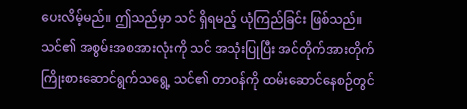ပေးလိမ့်မည်။ ဤသည်မှာ သင် ရှိရမည့် ယုံကြည်ခြင်း ဖြစ်သည်။ သင်၏ အစွမ်းအစအားလုံးကို သင် အသုံးပြုပြီး အင်တိုက်အားတိုက် ကြိုးစားဆောင်ရွက်သရွေ့ သင်၏ တာဝန်ကို ထမ်းဆောင်နေစဉ်တွင်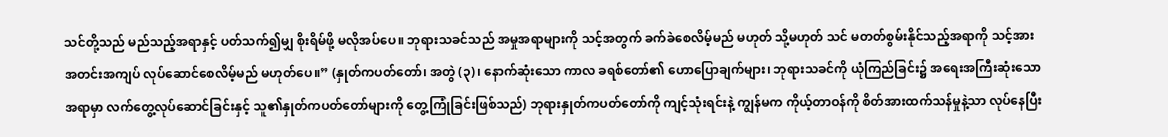သင်တို့သည် မည်သည့်အရာနှင့် ပတ်သက်၍မျှ စိုးရိမ်ဖို့ မလိုအပ်ပေ။ ဘုရားသခင်သည် အမှုအရာများကို သင့်အတွက် ခက်ခဲစေလိမ့်မည် မဟုတ် သို့မဟုတ် သင် မတတ်စွမ်းနိုင်သည့်အရာကို သင့်အား အတင်းအကျပ် လုပ်ဆောင်စေလိမ့်မည် မဟုတ်ပေ။” (နှုတ်ကပတ်တော်၊ အတွဲ (၃)၊ နောက်ဆုံးသော ကာလ ခရစ်တော်၏ ဟောပြောချက်များ၊ ဘုရားသခင်ကို ယုံကြည်ခြင်း၌ အရေးအကြီးဆုံးသောအရာမှာ လက်တွေ့လုပ်ဆောင်ခြင်းနှင့် သူ၏နှုတ်ကပတ်တော်များကို တွေ့ကြုံခြင်းဖြစ်သည်) ဘုရားနှုတ်ကပတ်တော်ကို ကျင့်သုံးရင်းနဲ့ ကျွန်မက ကိုယ့်တာဝန်ကို စိတ်အားထက်သန်မှုနဲ့သာ လုပ်နေပြီး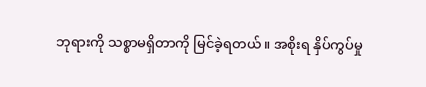ဘုရားကို သစ္စာမရှိတာကို မြင်ခဲ့ရတယ်။ အစိုးရ နှိပ်ကွပ်မှု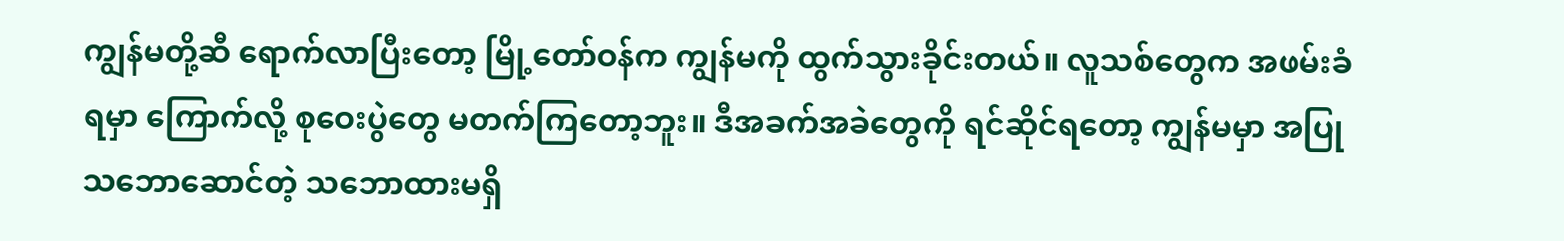ကျွန်မတို့ဆီ ရောက်လာပြီးတော့ မြို့တော်ဝန်က ကျွန်မကို ထွက်သွားခိုင်းတယ်။ လူသစ်တွေက အဖမ်းခံရမှာ ကြောက်လို့ စုဝေးပွဲတွေ မတက်ကြတော့ဘူး။ ဒီအခက်အခဲတွေကို ရင်ဆိုင်ရတော့ ကျွန်မမှာ အပြုသဘောဆောင်တဲ့ သဘောထားမရှိ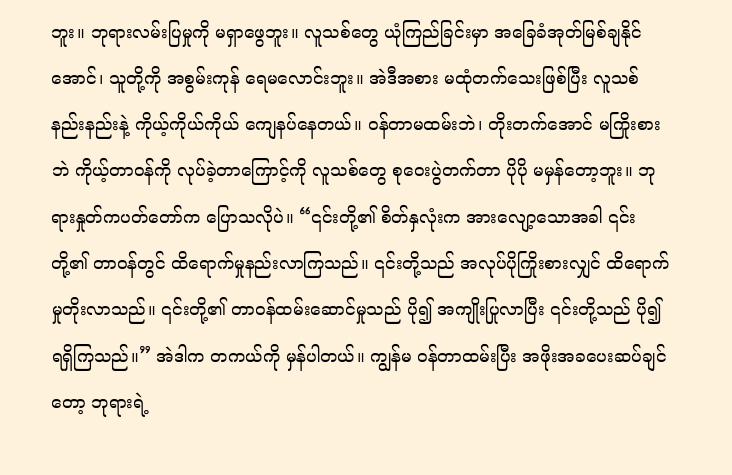ဘူး။ ဘုရားလမ်းပြမှုကို မရှာဖွေဘူး။ လူသစ်တွေ ယုံကြည်ခြင်းမှာ အခြေခံအုတ်မြစ်ချနိုင်အောင်၊ သူတို့ကို အစွမ်းကုန် ရေမလောင်းဘူး။ အဲဒီအစား မထုံတက်သေးဖြစ်ပြီး လူသစ်နည်းနည်းနဲ့ ကိုယ့်ကိုယ်ကိုယ် ကျေနပ်နေတယ်။ ဝန်တာမထမ်းဘဲ၊ တိုးတက်အောင် မကြိုးစားဘဲ ကိုယ့်တာဝန်ကို လုပ်ခဲ့တာကြောင့်ကို လူသစ်တွေ စုဝေးပွဲတက်တာ ပိုပို မမှန်တော့ဘူး။ ဘုရားနှုတ်ကပတ်တော်က ပြောသလိုပဲ။ “၎င်းတို့၏ စိတ်နှလုံးက အားလျော့သောအခါ ၎င်းတို့၏ တာဝန်တွင် ထိရောက်မှုနည်းလာကြသည်။ ၎င်းတို့သည် အလုပ်ပိုကြိုးစားလျှင် ထိရောက်မှုတိုးလာသည်။ ၎င်းတို့၏ တာဝန်ထမ်းဆောင်မှုသည် ပို၍ အကျိုးပြုလာပြီး ၎င်းတို့သည် ပို၍ ရရှိကြသည်။” အဲဒါက တကယ်ကို မှန်ပါတယ်။ ကျွန်မ ဝန်တာထမ်းပြီး အဖိုးအခပေးဆပ်ချင်တော့ ဘုရားရဲ့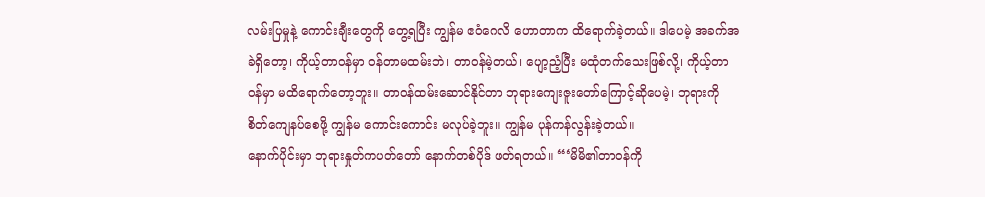လမ်းပြမှုနဲ့ ကောင်းချီးတွေကို တွေ့ရပြီး ကျွန်မ ဧဝံဂေလိ ဟောတာက ထိရောက်ခဲ့တယ်။ ဒါပေမဲ့ အခက်အခဲရှိတော့၊ ကိုယ့်တာဝန်မှာ ဝန်တာမထမ်းဘဲ၊ တာဝန်မဲ့တယ်၊ ပျော့ညံ့ပြီး မထုံတက်သေးဖြစ်လို့၊ ကိုယ့်တာဝန်မှာ မထိရောက်တော့ဘူး။ တာဝန်ထမ်းဆောင်နိုင်တာ ဘုရားကျေးဇူးတော်ကြောင့်ဆိုပေမဲ့၊ ဘုရားကို စိတ်ကျေနပ်စေဖို့ ကျွန်မ ကောင်းကောင်း မလုပ်ခဲ့ဘူး။ ကျွန်မ ပုန်ကန်လွန်းခဲ့တယ်။
နောက်ပိုင်းမှာ ဘုရားနှုတ်ကပတ်တော် နောက်တစ်ပိုဒ် ဖတ်ရတယ်။ “‘မိမိ၏တာဝန်ကို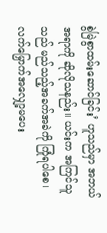စွဲမြဲစွာထမ်းဆောင်ခြင်း’ ဟူသည်မှာ အဘယ်အရာကို ဆိုလိုသနည်း။ ယင်းက အကြင်သူသည် မည်သည့်အခက်အခဲကို ကြုံရပါစေ၊ လက်မြှောက်အလျှော့မပေး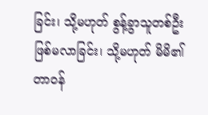ခြင်း၊ သို့မဟုတ် စွန့်ခွာသူတစ်ဦး ဖြစ်မလာခြင်း၊ သို့မဟုတ် မိမိ၏တာဝန်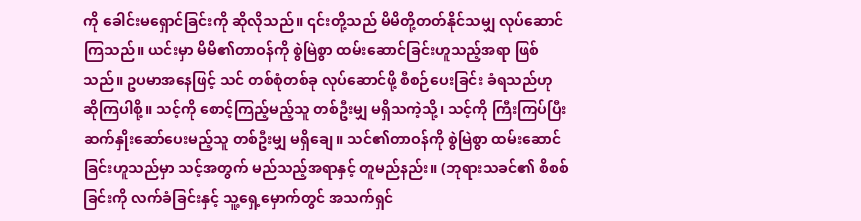ကို ခေါင်းမရှောင်ခြင်းကို ဆိုလိုသည်။ ၎င်းတို့သည် မိမိတို့တတ်နိုင်သမျှ လုပ်ဆောင်ကြသည်။ ယင်းမှာ မိမိ၏တာဝန်ကို စွဲမြဲစွာ ထမ်းဆောင်ခြင်းဟူသည့်အရာ ဖြစ်သည်။ ဥပမာအနေဖြင့် သင် တစ်စုံတစ်ခု လုပ်ဆောင်ဖို့ စီစဉ်ပေးခြင်း ခံရသည်ဟု ဆိုကြပါစို့။ သင့်ကို စောင့်ကြည့်မည့်သူ တစ်ဦးမျှ မရှိသကဲ့သို့၊ သင့်ကို ကြီးကြပ်ပြီး ဆက်နှိုးဆော်ပေးမည့်သူ တစ်ဦးမျှ မရှိချေ။ သင်၏တာဝန်ကို စွဲမြဲစွာ ထမ်းဆောင်ခြင်းဟူသည်မှာ သင့်အတွက် မည်သည့်အရာနှင့် တူမည်နည်း။ (ဘုရားသခင်၏ စိစစ်ခြင်းကို လက်ခံခြင်းနှင့် သူ့ရှေ့မှောက်တွင် အသက်ရှင်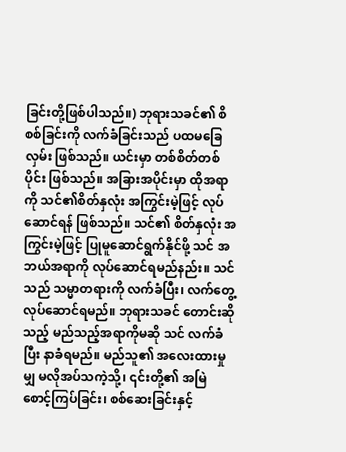ခြင်းတို့ဖြစ်ပါသည်။) ဘုရားသခင်၏ စိစစ်ခြင်းကို လက်ခံခြင်းသည် ပထမခြေလှမ်း ဖြစ်သည်။ ယင်းမှာ တစ်စိတ်တစ်ပိုင်း ဖြစ်သည်။ အခြားအပိုင်းမှာ ထိုအရာကို သင်၏စိတ်နှလုံး အကြွင်းမဲ့ဖြင့် လုပ်ဆောင်ရန် ဖြစ်သည်။ သင်၏ စိတ်နှလုံး အကြွင်းမဲ့ဖြင့် ပြုမူဆောင်ရွက်နိုင်ဖို့ သင် အဘယ်အရာကို လုပ်ဆောင်ရမည်နည်း။ သင်သည် သမ္မာတရားကို လက်ခံပြီး၊ လက်တွေ့လုပ်ဆောင်ရမည်။ ဘုရားသခင် တောင်းဆိုသည့် မည်သည့်အရာကိုမဆို သင် လက်ခံပြီး နာခံရမည်။ မည်သူ၏ အလေးထားမှုမျှ မလိုအပ်သကဲ့သို့၊ ၎င်းတို့၏ အမြဲ စောင့်ကြပ်ခြင်း၊ စစ်ဆေးခြင်းနှင့်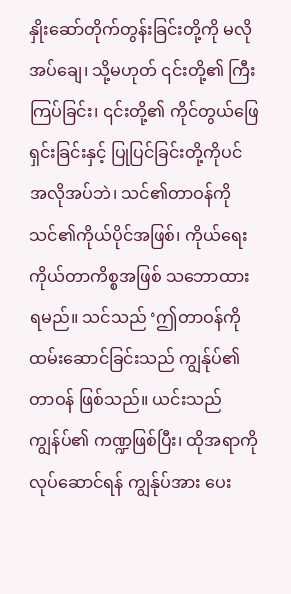နှိုးဆော်တိုက်တွန်းခြင်းတို့ကို မလိုအပ်ချေ၊ သို့မဟုတ် ၎င်းတို့၏ ကြီးကြပ်ခြင်း၊ ၎င်းတို့၏ ကိုင်တွယ်ဖြေရှင်းခြင်းနှင့် ပြုပြင်ခြင်းတို့ကိုပင် အလိုအပ်ဘဲ၊ သင်၏တာဝန်ကို သင်၏ကိုယ်ပိုင်အဖြစ်၊ ကိုယ်ရေးကိုယ်တာကိစ္စအဖြစ် သဘောထားရမည်။ သင်သည် ‘ဤတာဝန်ကို ထမ်းဆောင်ခြင်းသည် ကျွန်ုပ်၏တာဝန် ဖြစ်သည်။ ယင်းသည် ကျွန်ပ်၏ ကဏ္ဍဖြစ်ပြီး၊ ထိုအရာကိုလုပ်ဆောင်ရန် ကျွန်ုပ်အား ပေး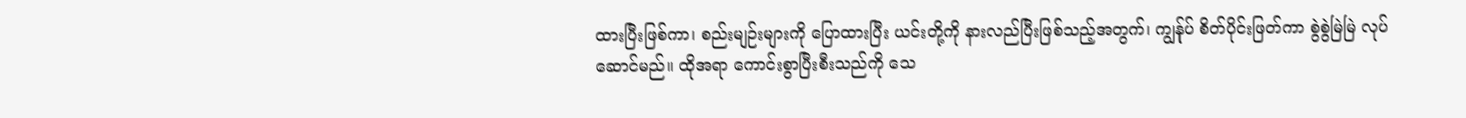ထားပြီးဖြစ်ကာ၊ စည်းမျဉ်းများကို ပြောထားပြီး ယင်းတို့ကို နားလည်ပြီးဖြစ်သည့်အတွက်၊ ကျွန်ုပ် စိတ်ပိုင်းဖြတ်ကာ စွဲစွဲမြဲမြဲ လုပ်ဆောင်မည်။ ထိုအရာ ကောင်းစွာပြီးစီးသည်ကို သေ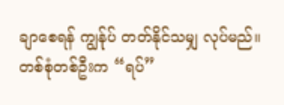ချာစေရန် ကျွန်ုပ် တတ်နိုင်သမျှ လုပ်မည်။ တစ်စုံတစ်ဦးက “ရပ်”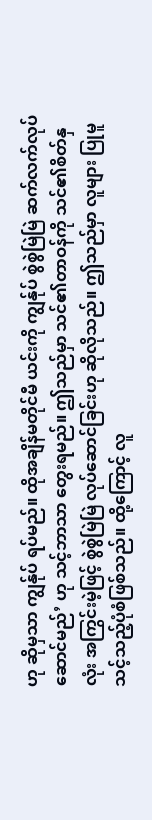ဟု ဆိုမှသာ ကျွန်ုပ် ရပ်မည်။ ထိုအချိန်မတိုင်မီ ယင်းကို ကျွန်ုပ် စွဲစွဲမြဲမြဲ ဆက်လက်လုပ်ဆောင်မည်’ ဟု သင့်ဘာသာ တွေးရမည်။ ဤသည်မှာ သင်၏တာဝန်ကို သင်၏စိတ်နှလုံး အကြွင်းမဲ့ဖြင့် စွဲစွဲမြဲမြဲ လုပ်ဆောင်ခြင်းဟု ဆိုလိုသည်။ ဤသည်မှာ လူများ ပြုမူသင့်သည့်ပုံစံဖြစ်သည်။ ထို့ကြောင့် လူ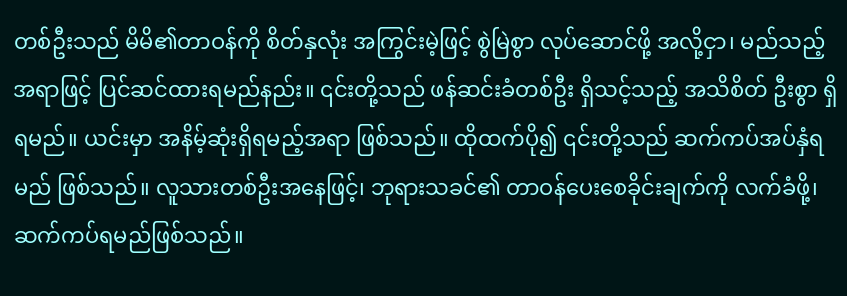တစ်ဦးသည် မိမိ၏တာဝန်ကို စိတ်နှလုံး အကြွင်းမဲ့ဖြင့် စွဲမြဲစွာ လုပ်ဆောင်ဖို့ အလို့ငှာ၊ မည်သည့်အရာဖြင့် ပြင်ဆင်ထားရမည်နည်း။ ၎င်းတို့သည် ဖန်ဆင်းခံတစ်ဦး ရှိသင့်သည့် အသိစိတ် ဦးစွာ ရှိရမည်။ ယင်းမှာ အနိမ့်ဆုံးရှိရမည့်အရာ ဖြစ်သည်။ ထိုထက်ပို၍ ၎င်းတို့သည် ဆက်ကပ်အပ်နှံရမည် ဖြစ်သည်။ လူသားတစ်ဦးအနေဖြင့်၊ ဘုရားသခင်၏ တာဝန်ပေးစေခိုင်းချက်ကို လက်ခံဖို့၊ ဆက်ကပ်ရမည်ဖြစ်သည်။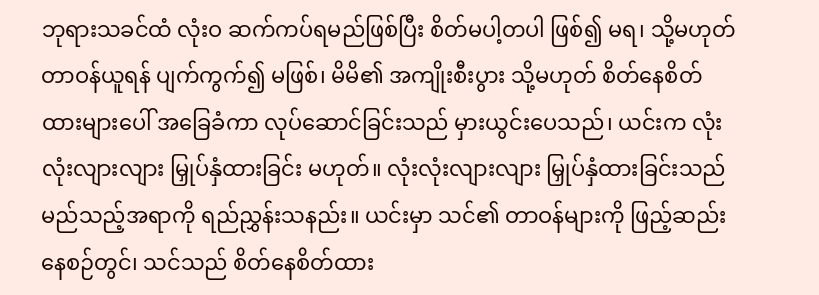ဘုရားသခင်ထံ လုံးဝ ဆက်ကပ်ရမည်ဖြစ်ပြီး စိတ်မပါ့တပါ ဖြစ်၍ မရ၊ သို့မဟုတ် တာဝန်ယူရန် ပျက်ကွက်၍ မဖြစ်၊ မိမိ၏ အကျိုးစီးပွား သို့မဟုတ် စိတ်နေစိတ်ထားများပေါ် အခြေခံကာ လုပ်ဆောင်ခြင်းသည် မှားယွင်းပေသည်၊ ယင်းက လုံးလုံးလျားလျား မြှုပ်နှံထားခြင်း မဟုတ်။ လုံးလုံးလျားလျား မြှုပ်နှံထားခြင်းသည် မည်သည့်အရာကို ရည်ညွှန်းသနည်း။ ယင်းမှာ သင်၏ တာဝန်များကို ဖြည့်ဆည်းနေစဉ်တွင်၊ သင်သည် စိတ်နေစိတ်ထား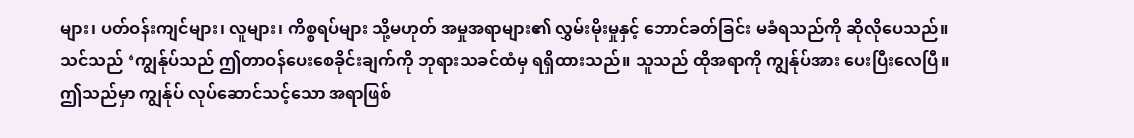များ၊ ပတ်ဝန်းကျင်များ၊ လူများ၊ ကိစ္စရပ်များ သို့မဟုတ် အမှုအရာများ၏ လွှမ်းမိုးမှုနှင့် ဘောင်ခတ်ခြင်း မခံရသည်ကို ဆိုလိုပေသည်။ သင်သည် ‘ကျွန်ုပ်သည် ဤတာဝန်ပေးစေခိုင်းချက်ကို ဘုရားသခင်ထံမှ ရရှိထားသည်။ သူသည် ထိုအရာကို ကျွန်ုပ်အား ပေးပြီးလေပြီ။ ဤသည်မှာ ကျွန်ုပ် လုပ်ဆောင်သင့်သော အရာဖြစ်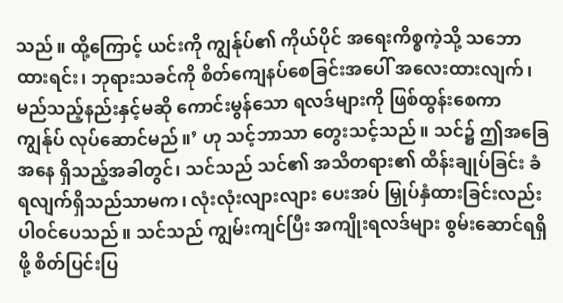သည်။ ထို့ကြောင့် ယင်းကို ကျွန်ုပ်၏ ကိုယ်ပိုင် အရေးကိစ္စကဲ့သို့ သဘောထားရင်း၊ ဘုရားသခင်ကို စိတ်ကျေနပ်စေခြင်းအပေါ် အလေးထားလျက်၊ မည်သည့်နည်းနှင့်မဆို ကောင်းမွန်သော ရလဒ်များကို ဖြစ်ထွန်းစေကာ ကျွန်ုပ် လုပ်ဆောင်မည်။’ ဟု သင့်ဘာသာ တွေးသင့်သည်။ သင်၌ ဤအခြေအနေ ရှိသည့်အခါတွင်၊ သင်သည် သင်၏ အသိတရား၏ ထိန်းချုပ်ခြင်း ခံရလျက်ရှိသည်သာမက၊ လုံးလုံးလျားလျား ပေးအပ် မြှုပ်နှံထားခြင်းလည်း ပါဝင်ပေသည်။ သင်သည် ကျွမ်းကျင်ပြီး အကျိုးရလဒ်များ စွမ်းဆောင်ရရှိဖို့ စိတ်ပြင်းပြ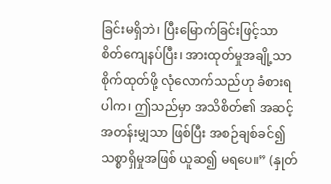ခြင်းမရှိဘဲ၊ ပြီးမြောက်ခြင်းဖြင့်သာ စိတ်ကျေနပ်ပြီး၊ အားထုတ်မှုအချို့သာ စိုက်ထုတ်ဖို့ လုံလောက်သည်ဟု ခံစားရပါက၊ ဤသည်မှာ အသိစိတ်၏ အဆင့်အတန်းမျှသာ ဖြစ်ပြီး အစဉ်ချစ်ခင်၍ သစ္စာရှိမှုအဖြစ် ယူဆ၍ မရပေ။” (နှုတ်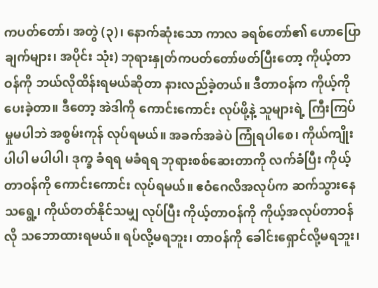ကပတ်တော်၊ အတွဲ (၃)၊ နောက်ဆုံးသော ကာလ ခရစ်တော်၏ ဟောပြောချက်များ၊ အပိုင်း သုံး) ဘုရားနှုတ်ကပတ်တော်ဖတ်ပြီးတော့ ကိုယ့်တာဝန်ကို ဘယ်လိုထိန်းရမယ်ဆိုတာ နားလည်ခဲ့တယ်။ ဒီတာဝန်က ကိုယ့်ကို ပေးခဲ့တာ။ ဒီတော့ အဲဒါကို ကောင်းကောင်း လုပ်ဖို့နဲ့ သူများရဲ့ ကြီးကြပ်မှုမပါဘဲ အစွမ်းကုန် လုပ်ရမယ်။ အခက်အခဲပဲ ကြုံရပါစေ၊ ကိုယ်ကျိုး ပါပါ မပါပါ၊ ဒုက္ခ ခံရရ မခံရရ ဘုရားစစ်ဆေးတာကို လက်ခံပြီး ကိုယ့်တာဝန်ကို ကောင်းကောင်း လုပ်ရမယ်။ ဧဝံဂေလိအလုပ်က ဆက်သွားနေသရွေ့၊ ကိုယ်တတ်နိုင်သမျှ လုပ်ပြီး ကိုယ့်တာဝန်ကို ကိုယ့်အလုပ်တာဝန်လို သဘောထားရမယ်။ ရပ်လို့မရဘူး၊ တာဝန်ကို ခေါင်းရှောင်လို့မရဘူး၊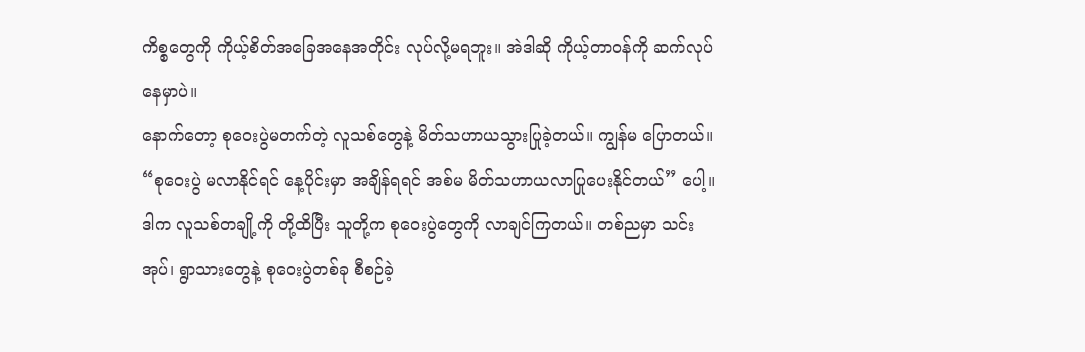ကိစ္စတွေကို ကိုယ့်စိတ်အခြေအနေအတိုင်း လုပ်လို့မရဘူး။ အဲဒါဆို ကိုယ့်တာဝန်ကို ဆက်လုပ်နေမှာပဲ။
နောက်တော့ စုဝေးပွဲမတက်တဲ့ လူသစ်တွေနဲ့ မိတ်သဟာယသွားပြုခဲ့တယ်။ ကျွန်မ ပြောတယ်။ “စုဝေးပွဲ မလာနိုင်ရင် နေ့ပိုင်းမှာ အချိန်ရရင် အစ်မ မိတ်သဟာယလာပြုပေးနိုင်တယ်” ပေါ့။ ဒါက လူသစ်တချို့ကို တို့ထိပြီး သူတို့က စုဝေးပွဲတွေကို လာချင်ကြတယ်။ တစ်ညမှာ သင်းအုပ်၊ ရွာသားတွေနဲ့ စုဝေးပွဲတစ်ခု စီစဉ်ခဲ့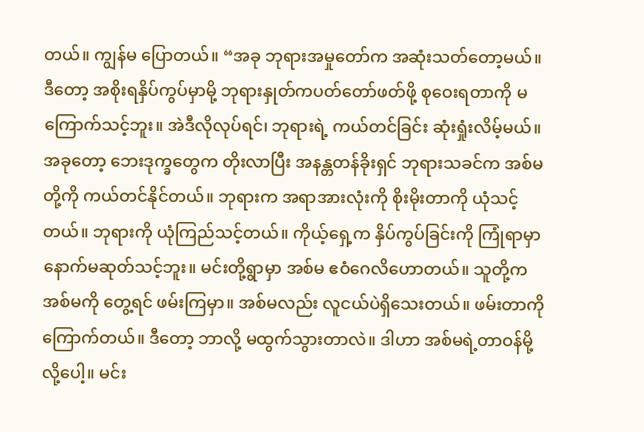တယ်။ ကျွန်မ ပြောတယ်။ “အခု ဘုရားအမှုတော်က အဆုံးသတ်တော့မယ်။ ဒီတော့ အစိုးရနှိပ်ကွပ်မှာမို့ ဘုရားနှုတ်ကပတ်တော်ဖတ်ဖို့ စုဝေးရတာကို မကြောက်သင့်ဘူး။ အဲဒီလိုလုပ်ရင်၊ ဘုရားရဲ့ ကယ်တင်ခြင်း ဆုံးရှုံးလိမ့်မယ်။ အခုတော့ ဘေးဒုက္ခတွေက တိုးလာပြီး အနန္တတန်ခိုးရှင် ဘုရားသခင်က အစ်မတို့ကို ကယ်တင်နိုင်တယ်။ ဘုရားက အရာအားလုံးကို စိုးမိုးတာကို ယုံသင့်တယ်။ ဘုရားကို ယုံကြည်သင့်တယ်။ ကိုယ့်ရှေ့က နှိပ်ကွပ်ခြင်းကို ကြုံရာမှာ နောက်မဆုတ်သင့်ဘူး။ မင်းတို့ရွာမှာ အစ်မ ဧဝံဂေလိဟောတယ်။ သူတို့က အစ်မကို တွေ့ရင် ဖမ်းကြမှာ။ အစ်မလည်း လူငယ်ပဲရှိသေးတယ်။ ဖမ်းတာကို ကြောက်တယ်။ ဒီတော့ ဘာလို့ မထွက်သွားတာလဲ။ ဒါဟာ အစ်မရဲ့တာဝန်မို့လို့ပေါ့။ မင်း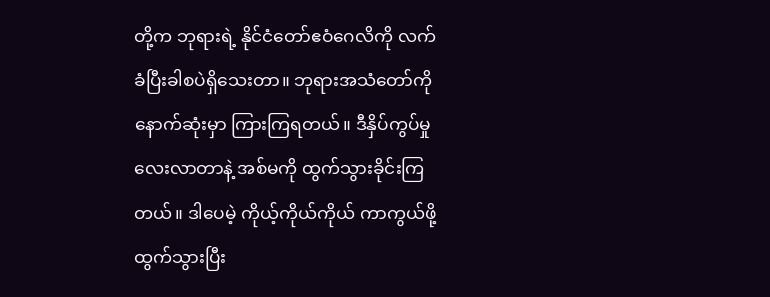တို့က ဘုရားရဲ့ နိုင်ငံတော်ဧဝံဂေလိကို လက်ခံပြီးခါစပဲရှိသေးတာ။ ဘုရားအသံတော်ကို နောက်ဆုံးမှာ ကြားကြရတယ်။ ဒီနှိပ်ကွပ်မှုလေးလာတာနဲ့ အစ်မကို ထွက်သွားခိုင်းကြတယ်။ ဒါပေမဲ့ ကိုယ့်ကိုယ်ကိုယ် ကာကွယ်ဖို့ ထွက်သွားပြီး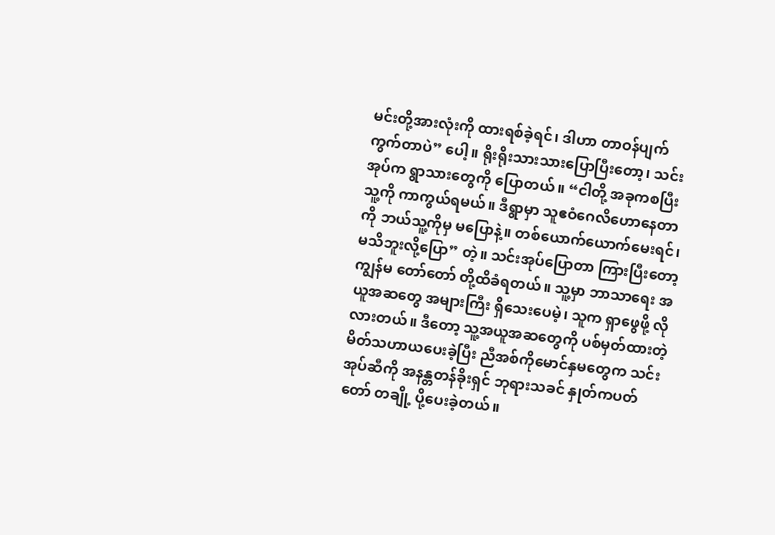မင်းတို့အားလုံးကို ထားရစ်ခဲ့ရင်၊ ဒါဟာ တာဝန်ပျက်ကွက်တာပဲ” ပေါ့။ ရိုးရိုးသားသားပြောပြီးတော့၊ သင်းအုပ်က ရွာသားတွေကို ပြောတယ်။ “ငါတို့ အခုကစပြီး သူ့ကို ကာကွယ်ရမယ်။ ဒီရွာမှာ သူဧဝံဂေလိဟောနေတာကို ဘယ်သူ့ကိုမှ မပြောနဲ့။ တစ်ယောက်ယောက်မေးရင်၊ မသိဘူးလို့ပြော” တဲ့။ သင်းအုပ်ပြောတာ ကြားပြီးတော့ ကျွန်မ တော်တော် တို့ထိခံရတယ်။ သူ့မှာ ဘာသာရေး အယူအဆတွေ အများကြီး ရှိသေးပေမဲ့၊ သူက ရှာဖွေဖို့ လိုလားတယ်။ ဒီတော့ သူ့အယူအဆတွေကို ပစ်မှတ်ထားတဲ့ မိတ်သဟာယပေးခဲ့ပြီး ညီအစ်ကိုမောင်နှမတွေက သင်းအုပ်ဆီကို အနန္တတန်ခိုးရှင် ဘုရားသခင် နှုတ်ကပတ်တော် တချို့ ပို့ပေးခဲ့တယ်။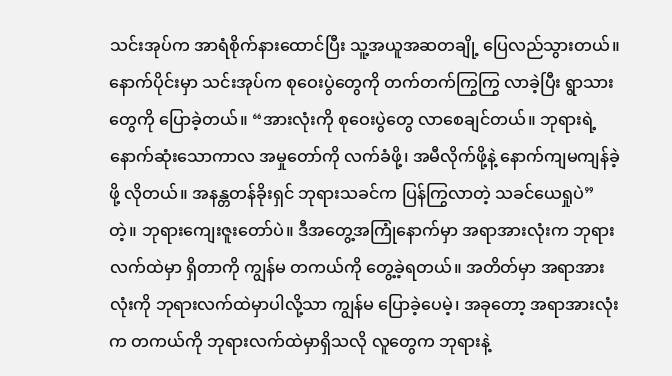သင်းအုပ်က အာရံစိုက်နားထောင်ပြီး သူ့အယူအဆတချို့ ပြေလည်သွားတယ်။ နောက်ပိုင်းမှာ သင်းအုပ်က စုဝေးပွဲတွေကို တက်တက်ကြွကြွ လာခဲ့ပြီး ရွာသားတွေကို ပြောခဲ့တယ်။ “အားလုံးကို စုဝေးပွဲတွေ လာစေချင်တယ်။ ဘုရားရဲ့ နောက်ဆုံးသောကာလ အမှုတော်ကို လက်ခံဖို့၊ အမီလိုက်ဖို့နဲ့ နောက်ကျမကျန်ခဲ့ဖို့ လိုတယ်။ အနန္တတန်ခိုးရှင် ဘုရားသခင်က ပြန်ကြွလာတဲ့ သခင်ယေရှုပဲ” တဲ့။ ဘုရားကျေးဇူးတော်ပဲ။ ဒီအတွေ့အကြုံနောက်မှာ အရာအားလုံးက ဘုရားလက်ထဲမှာ ရှိတာကို ကျွန်မ တကယ်ကို တွေ့ခဲ့ရတယ်။ အတိတ်မှာ အရာအားလုံးကို ဘုရားလက်ထဲမှာပါလို့သာ ကျွန်မ ပြောခဲ့ပေမဲ့၊ အခုတော့ အရာအားလုံးက တကယ်ကို ဘုရားလက်ထဲမှာရှိသလို လူတွေက ဘုရားနဲ့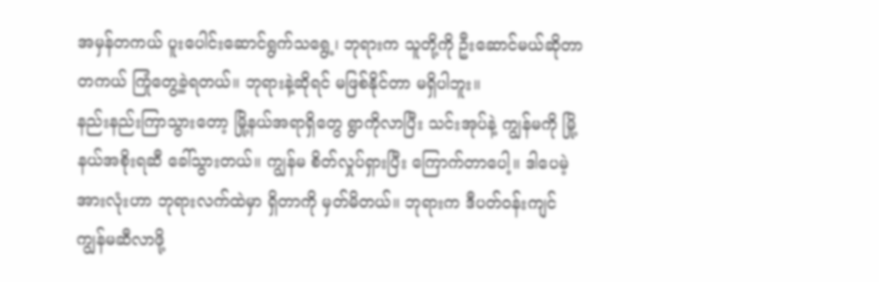အမှန်တကယ် ပူးပေါင်းဆောင်ရွက်သရွေ့၊ ဘုရားက သူတို့ကို ဦးဆောင်မယ်ဆိုတာ တကယ် ကြုံတွေ့ခဲ့ရတယ်။ ဘုရားနဲ့ဆိုရင် မဖြစ်နိုင်တာ မရှိပါဘူး။
နည်းနည်းကြာသွားတော့ မြို့နယ်အရာရှိတွေ ရွာကိုလာပြီး သင်းအုပ်နဲ့ ကျွန်မကို မြို့နယ်အစိုးရဆီ ခေါ်သွားတယ်။ ကျွန်မ စိတ်လှုပ်ရှားပြီး ကြောက်တာပေါ့။ ဒါပေမဲ့ အားလုံးဟာ ဘုရားလက်ထဲမှာ ရှိတာကို မှတ်မိတယ်။ ဘုရားက ဒီပတ်ဝန်းကျင် ကျွန်မဆီလာဖို့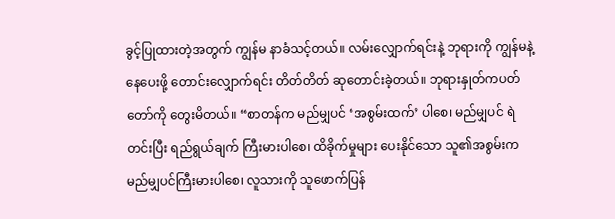ခွင့်ပြုထားတဲ့အတွက် ကျွန်မ နာခံသင့်တယ်။ လမ်းလျှောက်ရင်းနဲ့ ဘုရားကို ကျွန်မနဲ့ နေပေးဖို့ တောင်းလျှောက်ရင်း တိတ်တိတ် ဆုတောင်းခဲ့တယ်။ ဘုရားနှုတ်ကပတ်တော်ကို တွေးမိတယ်။ “စာတန်က မည်မျှပင် ‘အစွမ်းထက်’ ပါစေ၊ မည်မျှပင် ရဲတင်းပြီး ရည်ရွယ်ချက် ကြီးမားပါစေ၊ ထိခိုက်မှုများ ပေးနိုင်သော သူ၏အစွမ်းက မည်မျှပင်ကြီးမားပါစေ၊ လူသားကို သူဖောက်ပြန်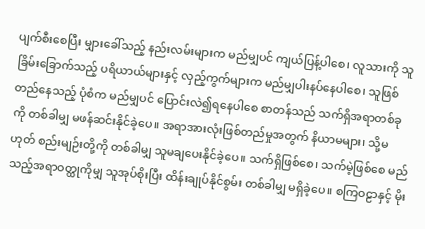ပျက်စီးစေပြီး မျှားခေါ်သည့် နည်းလမ်းများက မည်မျှပင် ကျယ်ပြန့်ပါစေ၊ လူသားကို သူခြိမ်းခြောက်သည့် ပရိယာယ်များနှင့် လှည့်ကွက်များက မည်မျှပါးနပ်နေပါစေ၊ သူဖြစ်တည်နေသည့် ပုံစံက မည်မျှပင် ပြောင်းလဲ၍ရနေပါစေ စာတန်သည် သက်ရှိအရာတစ်ခုကို တစ်ခါမျှ မဖန်ဆင်းနိုင်ခဲ့ပေ။ အရာအားလုံးဖြစ်တည်မှုအတွက် နိယာမများ၊ သို့မဟုတ် စည်းမျဉ်းတို့ကို တစ်ခါမျှ သူမချပေးနိုင်ခဲ့ပေ။ သက်ရှိဖြစ်စေ၊ သက်မဲ့ဖြစ်စေ မည်သည့်အရာဝတ္ထုကိုမျှ သူအုပ်စိုးပြီး ထိန်းချုပ်နိုင်စွမ်း တစ်ခါမျှ မရှိခဲ့ပေ။ စကြဝဠာနှင့် မိုး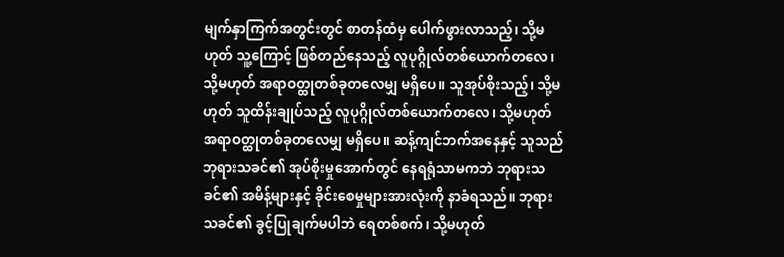မျက်နှာကြက်အတွင်းတွင် စာတန်ထံမှ ပေါက်ဖွားလာသည့်၊ သို့မဟုတ် သူ့ကြောင့် ဖြစ်တည်နေသည့် လူပုဂ္ဂိုလ်တစ်ယောက်တလေ၊ သို့မဟုတ် အရာဝတ္ထုတစ်ခုတလေမျှ မရှိပေ။ သူအုပ်စိုးသည့်၊ သို့မဟုတ် သူထိန်းချုပ်သည့် လူပုဂ္ဂိုလ်တစ်ယောက်တလေ၊ သို့မဟုတ် အရာဝတ္ထုတစ်ခုတလေမျှ မရှိပေ။ ဆန့်ကျင်ဘက်အနေနှင့် သူသည် ဘုရားသခင်၏ အုပ်စိုးမှုအောက်တွင် နေရရုံသာမကဘဲ ဘုရားသခင်၏ အမိန့်များနှင့် ခိုင်းစေမှုများအားလုံးကို နာခံရသည်။ ဘုရားသခင်၏ ခွင့်ပြုချက်မပါဘဲ ရေတစ်စက်၊ သို့မဟုတ်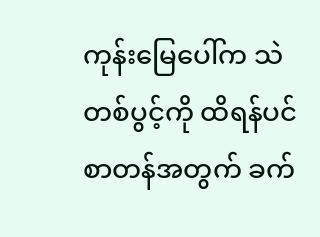ကုန်းမြေပေါ်က သဲတစ်ပွင့်ကို ထိရန်ပင် စာတန်အတွက် ခက်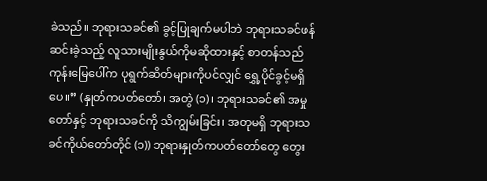ခဲသည်။ ဘုရားသခင်၏ ခွင့်ပြုချက်မပါဘဲ ဘုရားသခင်ဖန်ဆင်းခဲ့သည့် လူသားမျိုးနွယ်ကိုမဆိုထားနှင့် စာတန်သည် ကုန်းမြေပေါ်က ပုရွက်ဆိတ်များကိုပင်လျှင် ရွှေ့ပိုင်ခွင့်မရှိပေ။” (နှုတ်ကပတ်တော်၊ အတွဲ (၁)၊ ဘုရားသခင်၏ အမှုတော်နှင့် ဘုရားသခင်ကို သိကျွမ်းခြင်း၊ အတုမရှိ ဘုရားသခင်ကိုယ်တော်တိုင် (၁)) ဘုရားနှုတ်ကပတ်တော်တွေ တွေး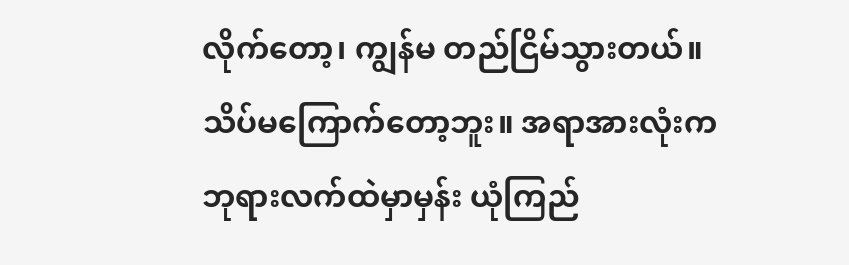လိုက်တော့၊ ကျွန်မ တည်ငြိမ်သွားတယ်။ သိပ်မကြောက်တော့ဘူး။ အရာအားလုံးက ဘုရားလက်ထဲမှာမှန်း ယုံကြည်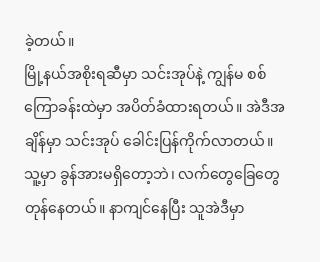ခဲ့တယ်။
မြို့နယ်အစိုးရဆီမှာ သင်းအုပ်နဲ့ ကျွန်မ စစ်ကြောခန်းထဲမှာ အပိတ်ခံထားရတယ်။ အဲဒီအချိန်မှာ သင်းအုပ် ခေါင်းပြန်ကိုက်လာတယ်။ သူ့မှာ ခွန်အားမရှိတော့ဘဲ၊ လက်တွေခြေတွေ တုန်နေတယ်။ နာကျင်နေပြီး သူအဲဒီမှာ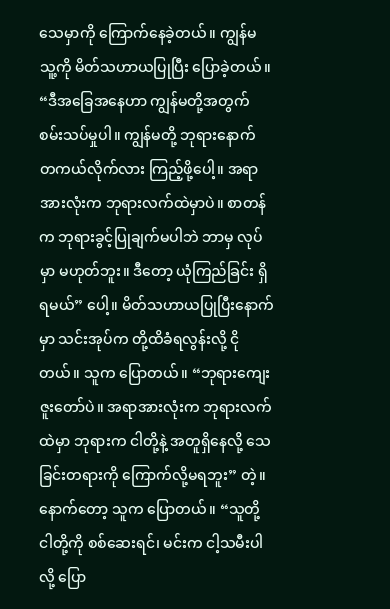သေမှာကို ကြောက်နေခဲ့တယ်။ ကျွန်မ သူ့ကို မိတ်သဟာယပြုပြီး ပြောခဲ့တယ်။ “ဒီအခြေအနေဟာ ကျွန်မတို့အတွက် စမ်းသပ်မှုပါ။ ကျွန်မတို့ ဘုရားနောက် တကယ်လိုက်လား ကြည့်ဖို့ပေါ့။ အရာအားလုံးက ဘုရားလက်ထဲမှာပဲ။ စာတန်က ဘုရားခွင့်ပြုချက်မပါဘဲ ဘာမှ လုပ်မှာ မဟုတ်ဘူး။ ဒီတော့ ယုံကြည်ခြင်း ရှိရမယ်” ပေါ့။ မိတ်သဟာယပြုပြီးနောက်မှာ သင်းအုပ်က တို့ထိခံရလွန်းလို့ ငိုတယ်။ သူက ပြောတယ်။ “ဘုရားကျေးဇူးတော်ပဲ။ အရာအားလုံးက ဘုရားလက်ထဲမှာ ဘုရားက ငါတို့နဲ့ အတူရှိနေလို့ သေခြင်းတရားကို ကြောက်လို့မရဘူး” တဲ့။ နောက်တော့ သူက ပြောတယ်။ “သူတို့ ငါတို့ကို စစ်ဆေးရင်၊ မင်းက ငါ့သမီးပါလို့ ပြော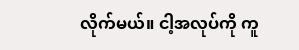လိုက်မယ်။ ငါ့အလုပ်ကို ကူ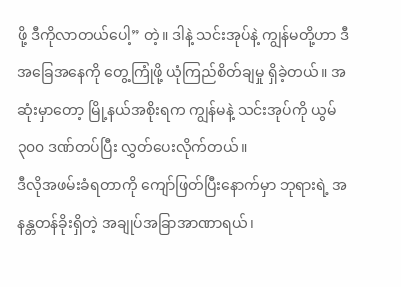ဖို့ ဒီကိုလာတယ်ပေါ့” တဲ့။ ဒါနဲ့ သင်းအုပ်နဲ့ ကျွန်မတို့ဟာ ဒီအခြေအနေကို တွေ့ကြုံဖို့ ယုံကြည်စိတ်ချမှု ရှိခဲ့တယ်။ အဆုံးမှာတော့ မြို့နယ်အစိုးရက ကျွန်မနဲ့ သင်းအုပ်ကို ယွမ်၃၀၀ ဒဏ်တပ်ပြီး လွှတ်ပေးလိုက်တယ်။
ဒီလိုအဖမ်းခံရတာကို ကျော်ဖြတ်ပြီးနောက်မှာ ဘုရားရဲ့ အနန္တတန်ခိုးရှိတဲ့ အချုပ်အခြာအာဏာရယ်၊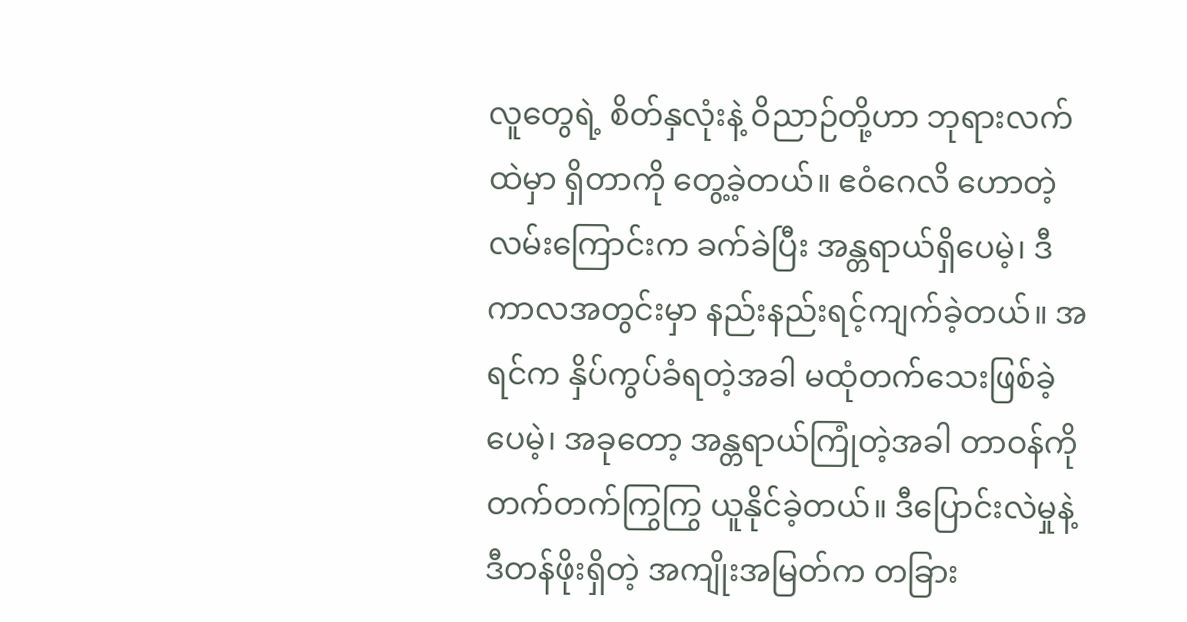လူတွေရဲ့ စိတ်နှလုံးနဲ့ ဝိညာဉ်တို့ဟာ ဘုရားလက်ထဲမှာ ရှိတာကို တွေ့ခဲ့တယ်။ ဧဝံဂေလိ ဟောတဲ့ လမ်းကြောင်းက ခက်ခဲပြီး အန္တရာယ်ရှိပေမဲ့၊ ဒီကာလအတွင်းမှာ နည်းနည်းရင့်ကျက်ခဲ့တယ်။ အရင်က နှိပ်ကွပ်ခံရတဲ့အခါ မထုံတက်သေးဖြစ်ခဲ့ပေမဲ့၊ အခုတော့ အန္တရာယ်ကြုံတဲ့အခါ တာဝန်ကို တက်တက်ကြွကြွ ယူနိုင်ခဲ့တယ်။ ဒီပြောင်းလဲမှုနဲ့ ဒီတန်ဖိုးရှိတဲ့ အကျိုးအမြတ်က တခြား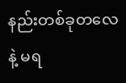နည်းတစ်ခုတလေနဲ့ မရ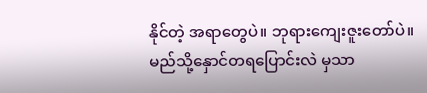နိုင်တဲ့ အရာတွေပဲ။ ဘုရားကျေးဇူးတော်ပဲ။
မည်သို့နှောင်တရပြောင်းလဲ မှသာ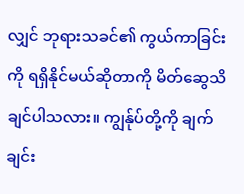လျှင် ဘုရားသခင်၏ ကွယ်ကာခြင်းကို ရရှိနိုင်မယ်ဆိုတာကို မိတ်ဆွေသိချင်ပါသလား။ ကျွန်ုပ်တို့ကို ချက်ချင်း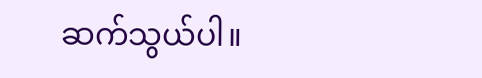ဆက်သွယ်ပါ။